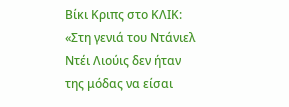Βίκι Κριπς στο ΚΛΙΚ: «Στη γενιά του Ντάνιελ Ντέι Λιούις δεν ήταν της μόδας να είσαι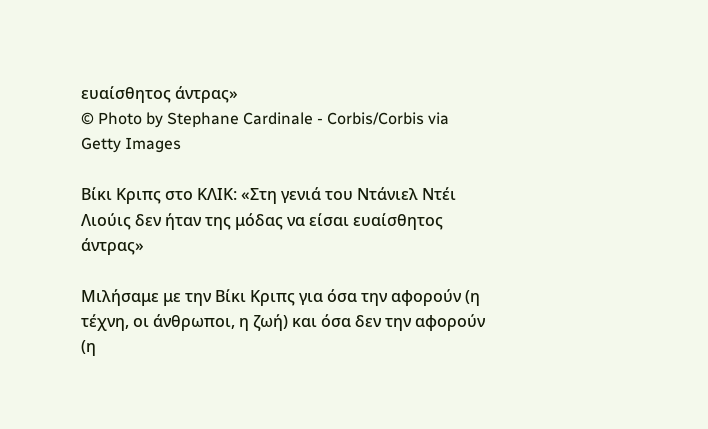ευαίσθητος άντρας»
© Photo by Stephane Cardinale - Corbis/Corbis via Getty Images

Βίκι Κριπς στο ΚΛΙΚ: «Στη γενιά του Ντάνιελ Ντέι Λιούις δεν ήταν της μόδας να είσαι ευαίσθητος άντρας»

Μιλήσαμε με την Βίκι Κριπς για όσα την αφορούν (η τέχνη, οι άνθρωποι, η ζωή) και όσα δεν την αφορούν (η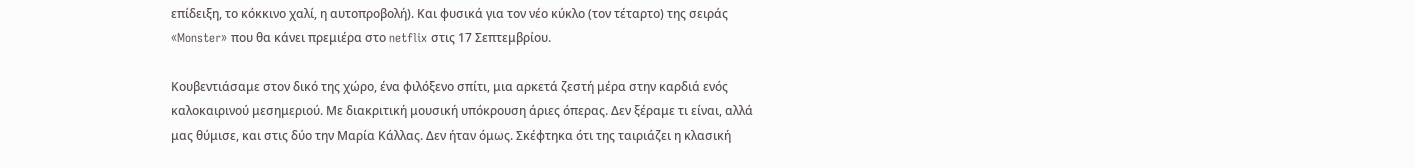επίδειξη, το κόκκινο χαλί, η αυτοπροβολή). Και φυσικά για τον νέο κύκλο (τον τέταρτο) της σειράς «Monster» που θα κάνει πρεμιέρα στο netflix στις 17 Σεπτεμβρίου.

Κουβεντιάσαμε στον δικό της χώρο, ένα φιλόξενο σπίτι, μια αρκετά ζεστή μέρα στην καρδιά ενός καλοκαιρινού μεσημεριού. Με διακριτική μουσική υπόκρουση άριες όπερας. Δεν ξέραμε τι είναι, αλλά μας θύμισε, και στις δύο την Μαρία Κάλλας. Δεν ήταν όμως. Σκέφτηκα ότι της ταιριάζει η κλασική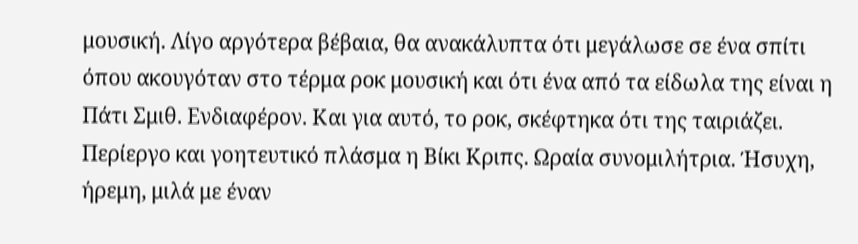μουσική. Λίγο αργότερα βέβαια, θα ανακάλυπτα ότι μεγάλωσε σε ένα σπίτι όπου ακουγόταν στο τέρμα ροκ μουσική και ότι ένα από τα είδωλα της είναι η Πάτι Σμιθ. Ενδιαφέρον. Και για αυτό, το ροκ, σκέφτηκα ότι της ταιριάζει. Περίεργο και γοητευτικό πλάσμα η Βίκι Κριπς. Ωραία συνομιλήτρια. Ήσυχη, ήρεμη, μιλά με έναν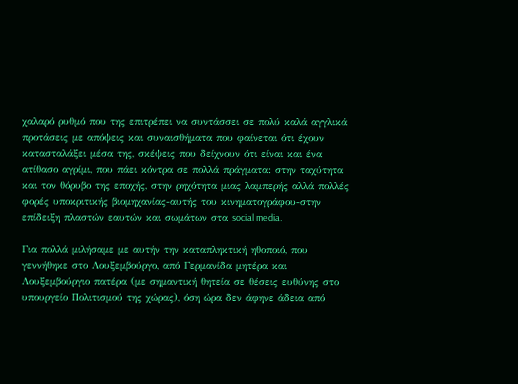χαλαρό ρυθμό που της επιτρέπει να συντάσσει σε πολύ καλά αγγλικά προτάσεις με απόψεις και συναισθήματα που φαίνεται ότι έχουν κατασταλάξει μέσα της, σκέψεις που δείχνουν ότι είναι και ένα ατίθασο αγρίμι, που πάει κόντρα σε πολλά πράγματα: στην ταχύτητα και τον θόρυβο της εποχής, στην ρηχότητα μιας λαμπερής αλλά πολλές φορές υποκριτικής βιομηχανίας-αυτής του κινηματογράφου-στην επίδειξη πλαστών εαυτών και σωμάτων στα social media.

Για πολλά μιλήσαμε με αυτήν την καταπληκτική ηθοποιό, που γεννήθηκε στο Λουξεμβούργο, από Γερμανίδα μητέρα και Λουξεμβούργιο πατέρα (με σημαντική θητεία σε θέσεις ευθύνης στο υπουργείο Πολιτισμού της χώρας), όση ώρα δεν άφηνε άδεια από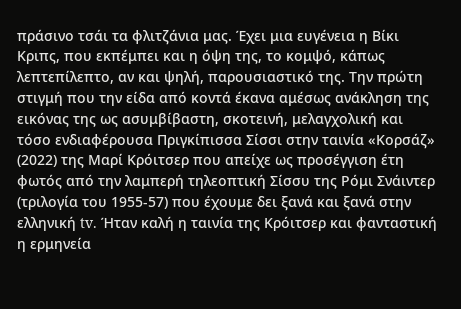πράσινο τσάι τα φλιτζάνια μας. Έχει μια ευγένεια η Βίκι Κριπς, που εκπέμπει και η όψη της, το κομψό, κάπως λεπτεπίλεπτο, αν και ψηλή, παρουσιαστικό της. Την πρώτη στιγμή που την είδα από κοντά έκανα αμέσως ανάκληση της εικόνας της ως ασυμβίβαστη, σκοτεινή, μελαγχολική και τόσο ενδιαφέρουσα Πριγκίπισσα Σίσσι στην ταινία «Κορσάζ» (2022) της Μαρί Κρόιτσερ που απείχε ως προσέγγιση έτη φωτός από την λαμπερή τηλεοπτική Σίσσυ της Ρόμι Σνάιντερ (τριλογία του 1955-57) που έχουμε δει ξανά και ξανά στην ελληνική tv. Ήταν καλή η ταινία της Κρόιτσερ και φανταστική η ερμηνεία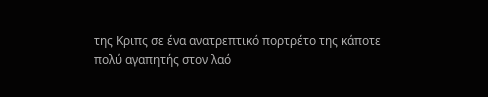της Κριπς σε ένα ανατρεπτικό πορτρέτο της κάποτε πολύ αγαπητής στον λαό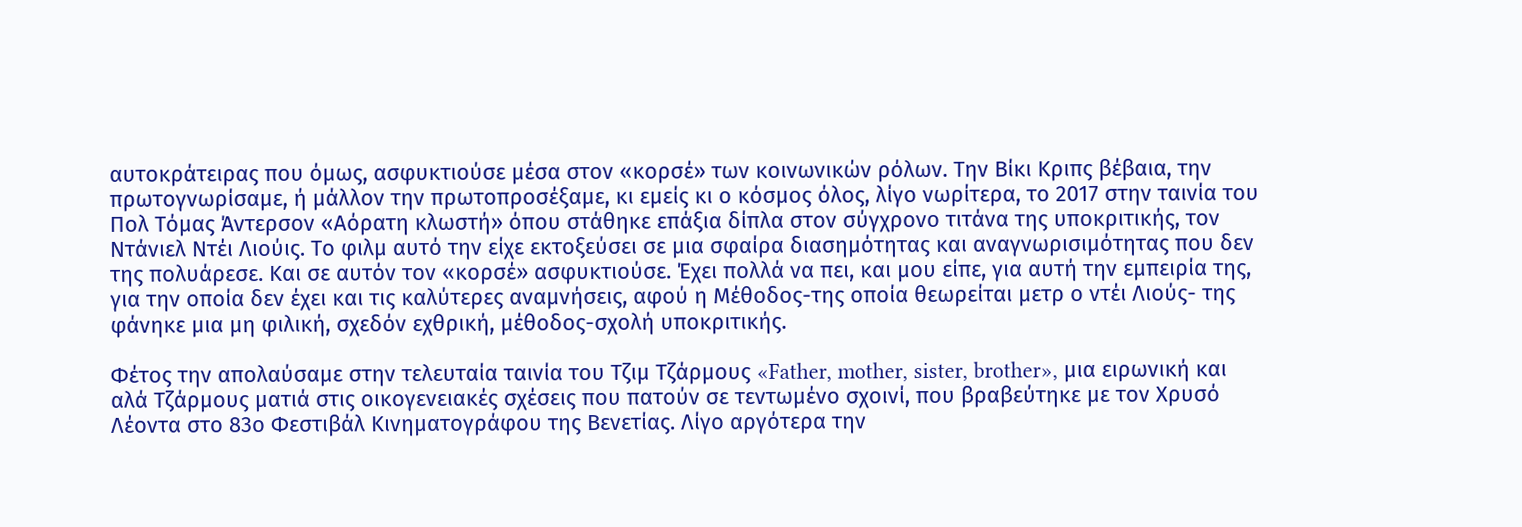αυτοκράτειρας που όμως, ασφυκτιούσε μέσα στον «κορσέ» των κοινωνικών ρόλων. Την Βίκι Κριπς βέβαια, την πρωτογνωρίσαμε, ή μάλλον την πρωτοπροσέξαμε, κι εμείς κι ο κόσμος όλος, λίγο νωρίτερα, το 2017 στην ταινία του Πολ Τόμας Άντερσον «Αόρατη κλωστή» όπου στάθηκε επάξια δίπλα στον σύγχρονο τιτάνα της υποκριτικής, τον Ντάνιελ Ντέι Λιούις. Το φιλμ αυτό την είχε εκτοξεύσει σε μια σφαίρα διασημότητας και αναγνωρισιμότητας που δεν της πολυάρεσε. Και σε αυτόν τον «κορσέ» ασφυκτιούσε. Έχει πολλά να πει, και μου είπε, για αυτή την εμπειρία της, για την οποία δεν έχει και τις καλύτερες αναμνήσεις, αφού η Μέθοδος-της οποία θεωρείται μετρ ο ντέι Λιούς- της φάνηκε μια μη φιλική, σχεδόν εχθρική, μέθοδος-σχολή υποκριτικής.

Φέτος την απολαύσαμε στην τελευταία ταινία του Τζιμ Τζάρμους «Father, mother, sister, brother», μια ειρωνική και αλά Τζάρμους ματιά στις οικογενειακές σχέσεις που πατούν σε τεντωμένο σχοινί, που βραβεύτηκε με τον Χρυσό Λέοντα στο 83ο Φεστιβάλ Κινηματογράφου της Βενετίας. Λίγο αργότερα την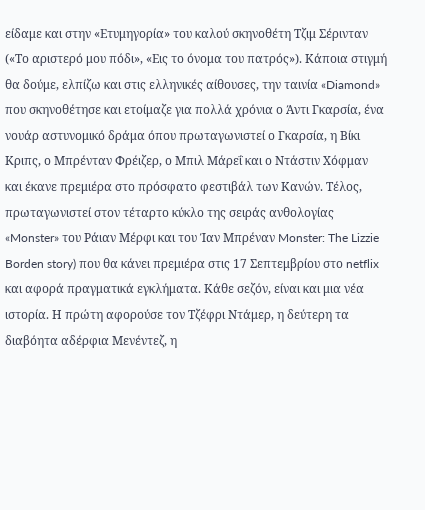είδαμε και στην «Ετυμηγορία» του καλού σκηνοθέτη Τζιμ Σέρινταν («Το αριστερό μου πόδι», «Εις το όνομα του πατρός»). Κάποια στιγμή θα δούμε, ελπίζω και στις ελληνικές αίθουσες, την ταινία «Diamond» που σκηνοθέτησε και ετοίμαζε για πολλά χρόνια ο Άντι Γκαρσία, ένα νουάρ αστυνομικό δράμα όπου πρωταγωνιστεί ο Γκαρσία, η Βίκι Κριπς, ο Μπρένταν Φρέιζερ, ο Μπιλ Μάρεΐ και ο Ντάστιν Χόφμαν και έκανε πρεμιέρα στο πρόσφατο φεστιβάλ των Κανών. Τέλος, πρωταγωνιστεί στον τέταρτο κύκλο της σειράς ανθολογίας «Monster» του Ράιαν Μέρφι και του Ίαν Μπρέναν Monster: The Lizzie Borden story) που θα κάνει πρεμιέρα στις 17 Σεπτεμβρίου στο netflix και αφορά πραγματικά εγκλήματα. Κάθε σεζόν, είναι και μια νέα ιστορία. Η πρώτη αφορούσε τον Τζέφρι Ντάμερ, η δεύτερη τα διαβόητα αδέρφια Μενέντεζ, η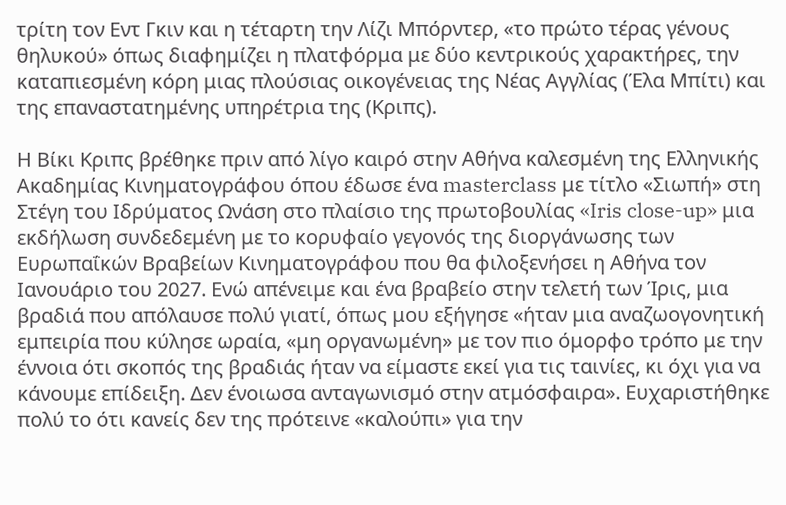τρίτη τον Εντ Γκιν και η τέταρτη την Λίζι Μπόρντερ, «το πρώτο τέρας γένους θηλυκού» όπως διαφημίζει η πλατφόρμα με δύο κεντρικούς χαρακτήρες, την καταπιεσμένη κόρη μιας πλούσιας οικογένειας της Νέας Αγγλίας (Έλα Μπίτι) και της επαναστατημένης υπηρέτρια της (Κριπς).

Η Βίκι Κριπς βρέθηκε πριν από λίγο καιρό στην Αθήνα καλεσμένη της Ελληνικής Ακαδημίας Κινηματογράφου όπου έδωσε ένα masterclass με τίτλο «Σιωπή» στη Στέγη του Ιδρύματος Ωνάση στο πλαίσιο της πρωτοβουλίας «Iris close-up» μια εκδήλωση συνδεδεμένη με το κορυφαίο γεγονός της διοργάνωσης των Ευρωπαΐκών Βραβείων Κινηματογράφου που θα φιλοξενήσει η Αθήνα τον Ιανουάριο του 2027. Ενώ απένειμε και ένα βραβείο στην τελετή των Ίρις, μια βραδιά που απόλαυσε πολύ γιατί, όπως μου εξήγησε «ήταν μια αναζωογονητική εμπειρία που κύλησε ωραία, «μη οργανωμένη» με τον πιο όμορφο τρόπο με την έννοια ότι σκοπός της βραδιάς ήταν να είμαστε εκεί για τις ταινίες, κι όχι για να κάνουμε επίδειξη. Δεν ένοιωσα ανταγωνισμό στην ατμόσφαιρα». Ευχαριστήθηκε πολύ το ότι κανείς δεν της πρότεινε «καλούπι» για την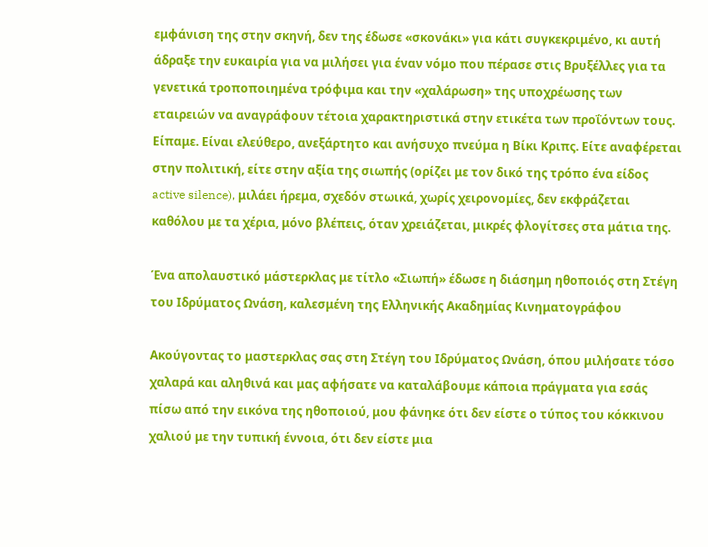εμφάνιση της στην σκηνή, δεν της έδωσε «σκονάκι» για κάτι συγκεκριμένο, κι αυτή άδραξε την ευκαιρία για να μιλήσει για έναν νόμο που πέρασε στις Βρυξέλλες για τα γενετικά τροποποιημένα τρόφιμα και την «χαλάρωση» της υποχρέωσης των εταιρειών να αναγράφουν τέτοια χαρακτηριστικά στην ετικέτα των προΐόντων τους. Είπαμε. Είναι ελεύθερο, ανεξάρτητο και ανήσυχο πνεύμα η Βίκι Κριπς. Είτε αναφέρεται στην πολιτική, είτε στην αξία της σιωπής (ορίζει με τον δικό της τρόπο ένα είδος active silence), μιλάει ήρεμα, σχεδόν στωικά, χωρίς χειρονομίες, δεν εκφράζεται καθόλου με τα χέρια, μόνο βλέπεις, όταν χρειάζεται, μικρές φλογίτσες στα μάτια της.

Ένα απολαυστικό μάστερκλας με τίτλο «Σιωπή» έδωσε η διάσημη ηθοποιός στη Στέγη του Ιδρύματος Ωνάση, καλεσμένη της Ελληνικής Ακαδημίας Κινηματογράφου

Ακούγοντας το μαστερκλας σας στη Στέγη του Ιδρύματος Ωνάση, όπου μιλήσατε τόσο χαλαρά και αληθινά και μας αφήσατε να καταλάβουμε κάποια πράγματα για εσάς πίσω από την εικόνα της ηθοποιού, μου φάνηκε ότι δεν είστε ο τύπος του κόκκινου χαλιού με την τυπική έννοια, ότι δεν είστε μια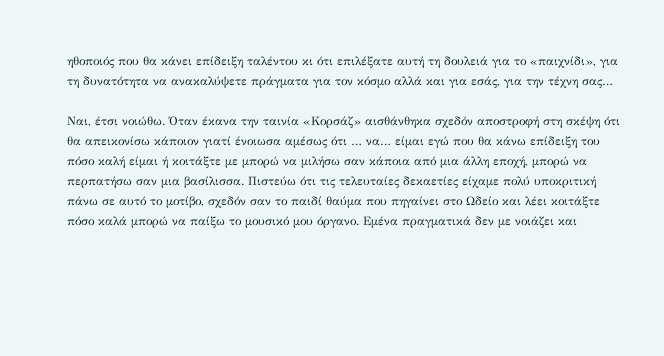ηθοποιός που θα κάνει επίδειξη ταλέντου κι ότι επιλέξατε αυτή τη δουλειά για το «παιχνίδι», για τη δυνατότητα να ανακαλύψετε πράγματα για τον κόσμο αλλά και για εσάς, για την τέχνη σας…

Ναι, έτσι νοιώθω. Όταν έκανα την ταινία «Κορσάζ» αισθάνθηκα σχεδόν αποστροφή στη σκέψη ότι θα απεικονίσω κάποιον γιατί ένοιωσα αμέσως ότι … να… είμαι εγώ που θα κάνω επίδειξη του πόσο καλή είμαι ή κοιτάξτε με μπορώ να μιλήσω σαν κάποια από μια άλλη εποχή, μπορώ να περπατήσω σαν μια βασίλισσα. Πιστεύω ότι τις τελευταίες δεκαετίες είχαμε πολύ υποκριτική πάνω σε αυτό το μοτίβο, σχεδόν σαν το παιδί θαύμα που πηγαίνει στο Ωδείο και λέει κοιτάξτε πόσο καλά μπορώ να παίξω το μουσικό μου όργανο. Εμένα πραγματικά δεν με νοιάζει και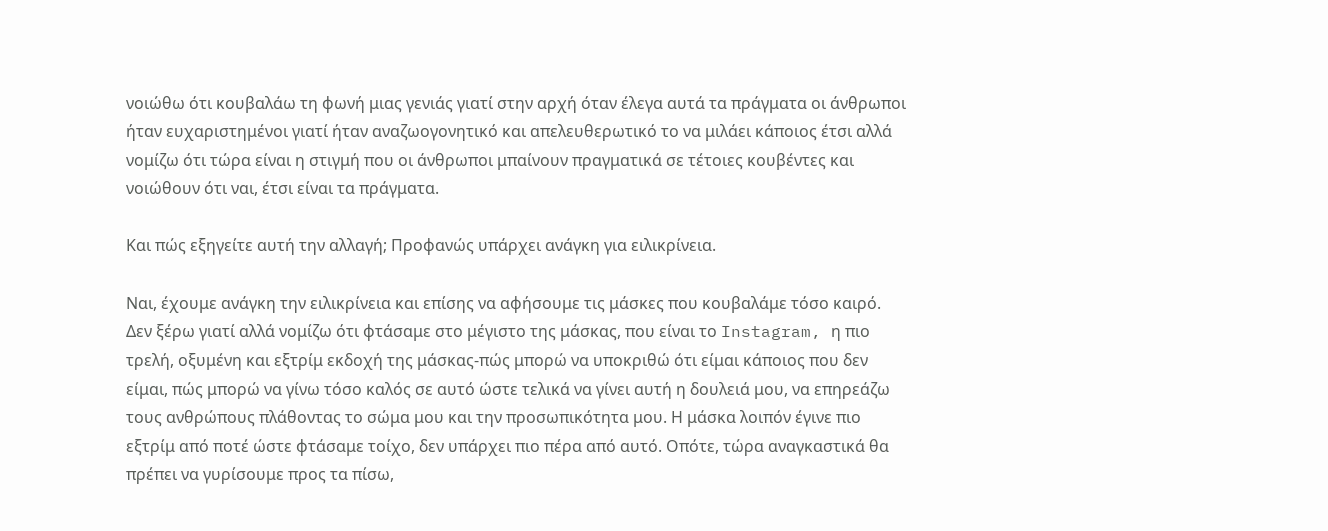νοιώθω ότι κουβαλάω τη φωνή μιας γενιάς γιατί στην αρχή όταν έλεγα αυτά τα πράγματα οι άνθρωποι ήταν ευχαριστημένοι γιατί ήταν αναζωογονητικό και απελευθερωτικό το να μιλάει κάποιος έτσι αλλά νομίζω ότι τώρα είναι η στιγμή που οι άνθρωποι μπαίνουν πραγματικά σε τέτοιες κουβέντες και νοιώθουν ότι ναι, έτσι είναι τα πράγματα.

Και πώς εξηγείτε αυτή την αλλαγή; Προφανώς υπάρχει ανάγκη για ειλικρίνεια.

Ναι, έχουμε ανάγκη την ειλικρίνεια και επίσης να αφήσουμε τις μάσκες που κουβαλάμε τόσο καιρό. Δεν ξέρω γιατί αλλά νομίζω ότι φτάσαμε στο μέγιστο της μάσκας, που είναι το Instagram, η πιο τρελή, οξυμένη και εξτρίμ εκδοχή της μάσκας-πώς μπορώ να υποκριθώ ότι είμαι κάποιος που δεν είμαι, πώς μπορώ να γίνω τόσο καλός σε αυτό ώστε τελικά να γίνει αυτή η δουλειά μου, να επηρεάζω τους ανθρώπους πλάθοντας το σώμα μου και την προσωπικότητα μου. Η μάσκα λοιπόν έγινε πιο εξτρίμ από ποτέ ώστε φτάσαμε τοίχο, δεν υπάρχει πιο πέρα από αυτό. Οπότε, τώρα αναγκαστικά θα πρέπει να γυρίσουμε προς τα πίσω,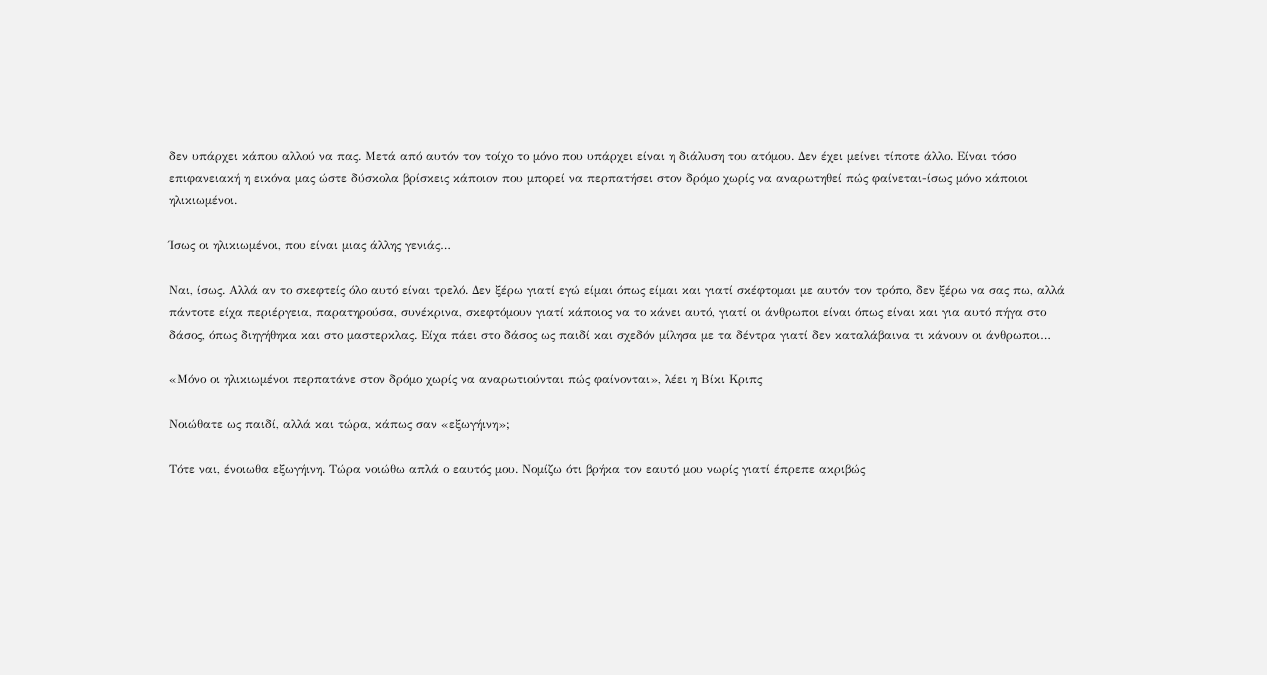δεν υπάρχει κάπου αλλού να πας. Μετά από αυτόν τον τοίχο το μόνο που υπάρχει είναι η διάλυση του ατόμου. Δεν έχει μείνει τίποτε άλλο. Είναι τόσο επιφανειακή η εικόνα μας ώστε δύσκολα βρίσκεις κάποιον που μπορεί να περπατήσει στον δρόμο χωρίς να αναρωτηθεί πώς φαίνεται-ίσως μόνο κάποιοι ηλικιωμένοι.

Ίσως οι ηλικιωμένοι, που είναι μιας άλλης γενιάς…

Ναι, ίσως. Αλλά αν το σκεφτείς όλο αυτό είναι τρελό. Δεν ξέρω γιατί εγώ είμαι όπως είμαι και γιατί σκέφτομαι με αυτόν τον τρόπο, δεν ξέρω να σας πω, αλλά πάντοτε είχα περιέργεια, παρατηρούσα, συνέκρινα, σκεφτόμουν γιατί κάποιος να το κάνει αυτό, γιατί οι άνθρωποι είναι όπως είναι και για αυτό πήγα στο δάσος, όπως διηγήθηκα και στο μαστερκλας. Είχα πάει στο δάσος ως παιδί και σχεδόν μίλησα με τα δέντρα γιατί δεν καταλάβαινα τι κάνουν οι άνθρωποι…

«Μόνο οι ηλικιωμένοι περπατάνε στον δρόμο χωρίς να αναρωτιούνται πώς φαίνονται», λέει η Βίκι Κριπς

Νοιώθατε ως παιδί, αλλά και τώρα, κάπως σαν «εξωγήινη»;

Τότε ναι, ένοιωθα εξωγήινη. Τώρα νοιώθω απλά ο εαυτός μου. Νομίζω ότι βρήκα τον εαυτό μου νωρίς γιατί έπρεπε ακριβώς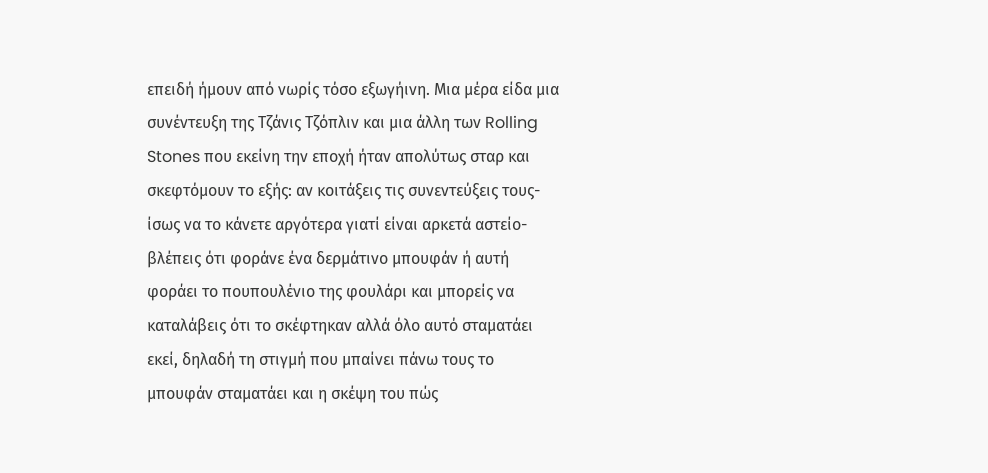επειδή ήμουν από νωρίς τόσο εξωγήινη. Μια μέρα είδα μια συνέντευξη της Τζάνις Τζόπλιν και μια άλλη των Rolling Stones που εκείνη την εποχή ήταν απολύτως σταρ και σκεφτόμουν το εξής: αν κοιτάξεις τις συνεντεύξεις τους-ίσως να το κάνετε αργότερα γιατί είναι αρκετά αστείο- βλέπεις ότι φοράνε ένα δερμάτινο μπουφάν ή αυτή φοράει το πουπουλένιο της φουλάρι και μπορείς να καταλάβεις ότι το σκέφτηκαν αλλά όλο αυτό σταματάει εκεί, δηλαδή τη στιγμή που μπαίνει πάνω τους το μπουφάν σταματάει και η σκέψη του πώς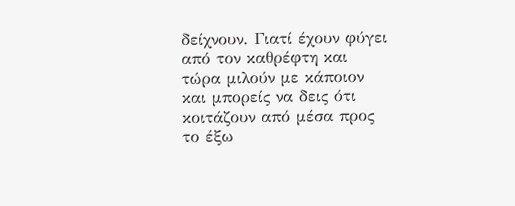δείχνουν. Γιατί έχουν φύγει από τον καθρέφτη και τώρα μιλούν με κάποιον και μπορείς να δεις ότι κοιτάζουν από μέσα προς το έξω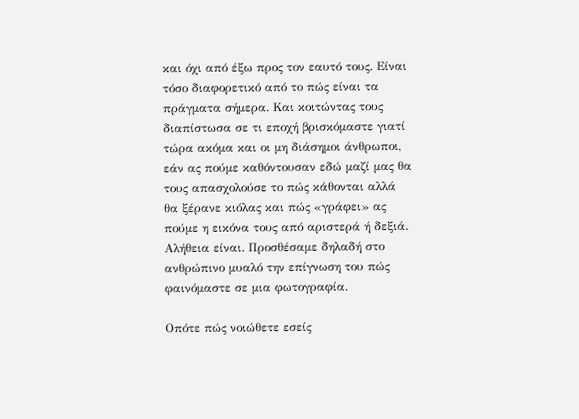και όχι από έξω προς τον εαυτό τους. Είναι τόσο διαφορετικό από το πώς είναι τα πράγματα σήμερα. Και κοιτώντας τους διαπίστωσα σε τι εποχή βρισκόμαστε γιατί τώρα ακόμα και οι μη διάσημοι άνθρωποι, εάν ας πούμε καθόντουσαν εδώ μαζί μας θα τους απασχολούσε το πώς κάθονται αλλά θα ξέρανε κιόλας και πώς «γράφει» ας πούμε η εικόνα τους από αριστερά ή δεξιά. Αλήθεια είναι. Προσθέσαμε δηλαδή στο ανθρώπινο μυαλό την επίγνωση του πώς φαινόμαστε σε μια φωτογραφία.

Οπότε πώς νοιώθετε εσείς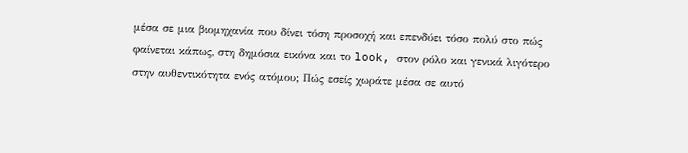μέσα σε μια βιομηχανία που δίνει τόση προσοχή και επενδύει τόσο πολύ στο πώς φαίνεται κάπως, στη δημόσια εικόνα και το look, στον ρόλο και γενικά λιγότερο στην αυθεντικότητα ενός ατόμου; Πώς εσείς χωράτε μέσα σε αυτό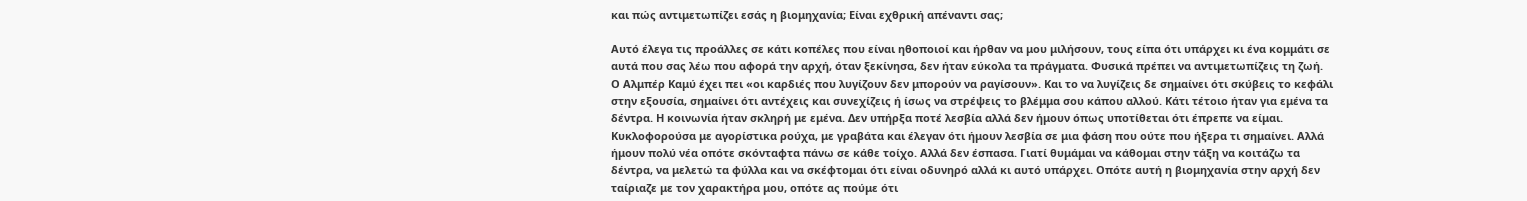και πώς αντιμετωπίζει εσάς η βιομηχανία; Είναι εχθρική απέναντι σας;

Αυτό έλεγα τις προάλλες σε κάτι κοπέλες που είναι ηθοποιοί και ήρθαν να μου μιλήσουν, τους είπα ότι υπάρχει κι ένα κομμάτι σε αυτά που σας λέω που αφορά την αρχή, όταν ξεκίνησα, δεν ήταν εύκολα τα πράγματα. Φυσικά πρέπει να αντιμετωπίζεις τη ζωή. Ο Αλμπέρ Καμύ έχει πει «οι καρδιές που λυγίζουν δεν μπορούν να ραγίσουν». Και το να λυγίζεις δε σημαίνει ότι σκύβεις το κεφάλι στην εξουσία, σημαίνει ότι αντέχεις και συνεχίζεις ή ίσως να στρέψεις το βλέμμα σου κάπου αλλού. Κάτι τέτοιο ήταν για εμένα τα δέντρα. Η κοινωνία ήταν σκληρή με εμένα. Δεν υπήρξα ποτέ λεσβία αλλά δεν ήμουν όπως υποτίθεται ότι έπρεπε να είμαι. Κυκλοφορούσα με αγορίστικα ρούχα, με γραβάτα και έλεγαν ότι ήμουν λεσβία σε μια φάση που ούτε που ήξερα τι σημαίνει. Αλλά ήμουν πολύ νέα οπότε σκόνταφτα πάνω σε κάθε τοίχο. Αλλά δεν έσπασα. Γιατί θυμάμαι να κάθομαι στην τάξη να κοιτάζω τα δέντρα, να μελετώ τα φύλλα και να σκέφτομαι ότι είναι οδυνηρό αλλά κι αυτό υπάρχει. Οπότε αυτή η βιομηχανία στην αρχή δεν ταίριαζε με τον χαρακτήρα μου, οπότε ας πούμε ότι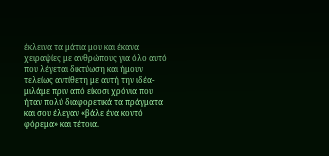έκλεινα τα μάτια μου και έκανα χειραψίες με ανθρώπους για όλο αυτό που λέγεται δικτύωση και ήμουν τελείως αντίθετη με αυτή την ιδέα- μιλάμε πριν από είκοσι χρόνια που ήταν πολύ διαφορετικά τα πράγματα και σου έλεγαν «βάλε ένα κοντό φόρεμα» και τέτοια.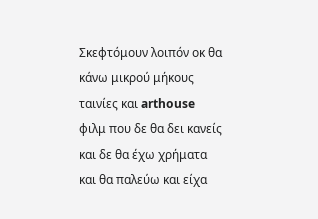Σκεφτόμουν λοιπόν οκ θα κάνω μικρού μήκους ταινίες και arthouse φιλμ που δε θα δει κανείς και δε θα έχω χρήματα και θα παλεύω και είχα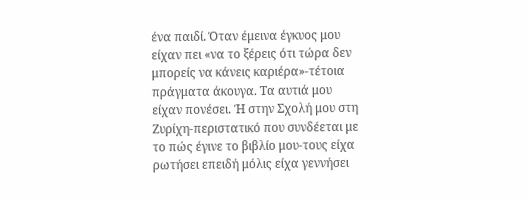ένα παιδί. Όταν έμεινα έγκυος μου είχαν πει «να το ξέρεις ότι τώρα δεν μπορείς να κάνεις καριέρα»-τέτοια πράγματα άκουγα. Τα αυτιά μου είχαν πονέσει. Ή στην Σχολή μου στη Ζυρίχη-περιστατικό που συνδέεται με το πώς έγινε το βιβλίο μου-τους είχα ρωτήσει επειδή μόλις είχα γεννήσει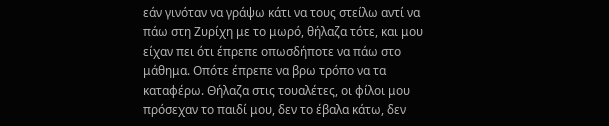εάν γινόταν να γράψω κάτι να τους στείλω αντί να πάω στη Ζυρίχη με το μωρό, θήλαζα τότε, και μου είχαν πει ότι έπρεπε οπωσδήποτε να πάω στο μάθημα. Οπότε έπρεπε να βρω τρόπο να τα καταφέρω. Θήλαζα στις τουαλέτες, οι φίλοι μου πρόσεχαν το παιδί μου, δεν το έβαλα κάτω, δεν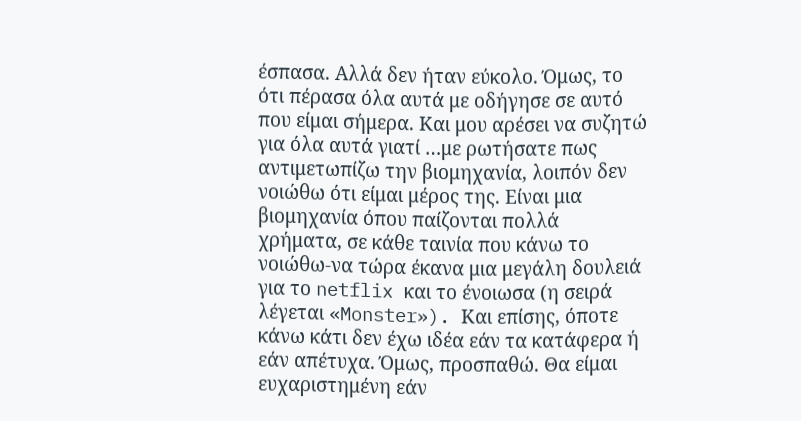έσπασα. Αλλά δεν ήταν εύκολο. Όμως, το ότι πέρασα όλα αυτά με οδήγησε σε αυτό που είμαι σήμερα. Και μου αρέσει να συζητώ για όλα αυτά γιατί …με ρωτήσατε πως αντιμετωπίζω την βιομηχανία, λοιπόν δεν νοιώθω ότι είμαι μέρος της. Είναι μια βιομηχανία όπου παίζονται πολλά χρήματα, σε κάθε ταινία που κάνω το νοιώθω-να τώρα έκανα μια μεγάλη δουλειά για το netflix και το ένοιωσα (η σειρά λέγεται «Monster»). Και επίσης, όποτε κάνω κάτι δεν έχω ιδέα εάν τα κατάφερα ή εάν απέτυχα. Όμως, προσπαθώ. Θα είμαι ευχαριστημένη εάν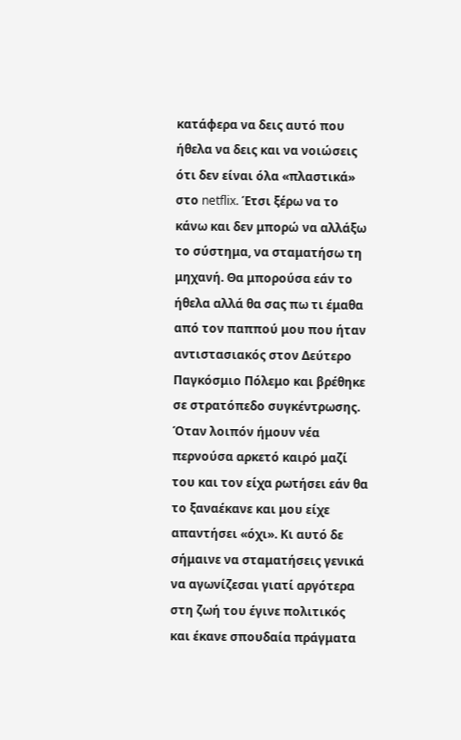κατάφερα να δεις αυτό που ήθελα να δεις και να νοιώσεις ότι δεν είναι όλα «πλαστικά» στο netflix. Έτσι ξέρω να το κάνω και δεν μπορώ να αλλάξω το σύστημα, να σταματήσω τη μηχανή. Θα μπορούσα εάν το ήθελα αλλά θα σας πω τι έμαθα από τον παππού μου που ήταν αντιστασιακός στον Δεύτερο Παγκόσμιο Πόλεμο και βρέθηκε σε στρατόπεδο συγκέντρωσης. Όταν λοιπόν ήμουν νέα περνούσα αρκετό καιρό μαζί του και τον είχα ρωτήσει εάν θα το ξαναέκανε και μου είχε απαντήσει «όχι». Κι αυτό δε σήμαινε να σταματήσεις γενικά να αγωνίζεσαι γιατί αργότερα στη ζωή του έγινε πολιτικός και έκανε σπουδαία πράγματα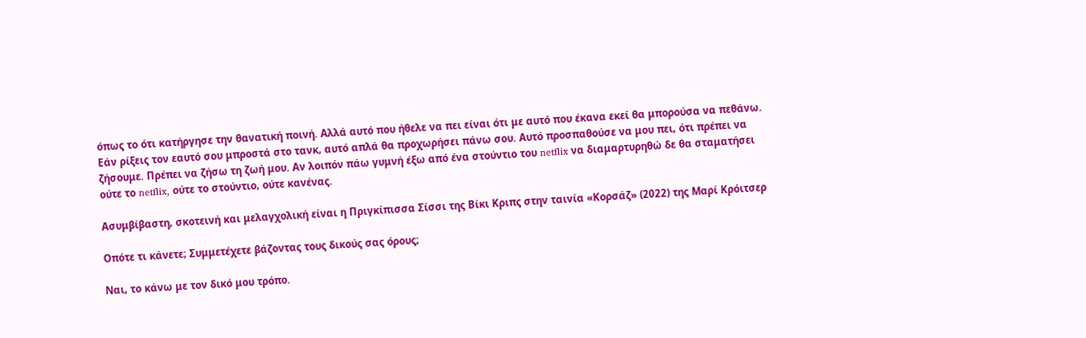όπως το ότι κατήργησε την θανατική ποινή. Αλλά αυτό που ήθελε να πει είναι ότι με αυτό που έκανα εκεί θα μπορούσα να πεθάνω. Εάν ρίξεις τον εαυτό σου μπροστά στο τανκ, αυτό απλά θα προχωρήσει πάνω σου. Αυτό προσπαθούσε να μου πει, ότι πρέπει να ζήσουμε. Πρέπει να ζήσω τη ζωή μου. Αν λοιπόν πάω γυμνή έξω από ένα στούντιο του netflix να διαμαρτυρηθώ δε θα σταματήσει ούτε το netflix, ούτε το στούντιο, ούτε κανένας.

Ασυμβίβαστη, σκοτεινή και μελαγχολική είναι η Πριγκίπισσα Σίσσι της Βίκι Κριπς στην ταινία «Κορσάζ» (2022) της Μαρί Κρόιτσερ

Οπότε τι κάνετε; Συμμετέχετε βάζοντας τους δικούς σας όρους;

Ναι, το κάνω με τον δικό μου τρόπο.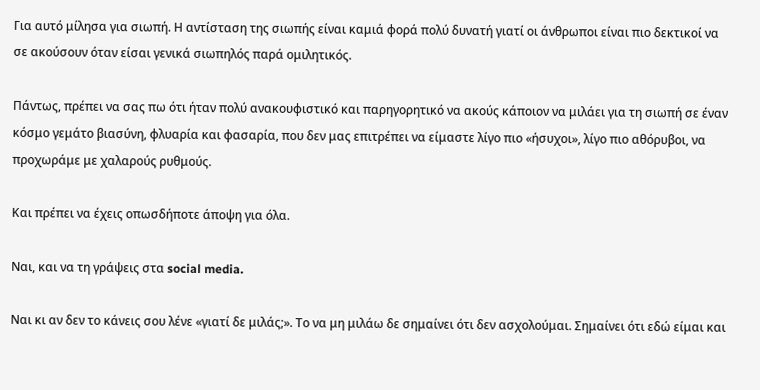Για αυτό μίλησα για σιωπή. Η αντίσταση της σιωπής είναι καμιά φορά πολύ δυνατή γιατί οι άνθρωποι είναι πιο δεκτικοί να σε ακούσουν όταν είσαι γενικά σιωπηλός παρά ομιλητικός.

Πάντως, πρέπει να σας πω ότι ήταν πολύ ανακουφιστικό και παρηγορητικό να ακούς κάποιον να μιλάει για τη σιωπή σε έναν κόσμο γεμάτο βιασύνη, φλυαρία και φασαρία, που δεν μας επιτρέπει να είμαστε λίγο πιο «ήσυχοι», λίγο πιο αθόρυβοι, να προχωράμε με χαλαρούς ρυθμούς.

Kαι πρέπει να έχεις οπωσδήποτε άποψη για όλα.

Ναι, και να τη γράψεις στα social media.

Ναι κι αν δεν το κάνεις σου λένε «γιατί δε μιλάς;». Το να μη μιλάω δε σημαίνει ότι δεν ασχολούμαι. Σημαίνει ότι εδώ είμαι και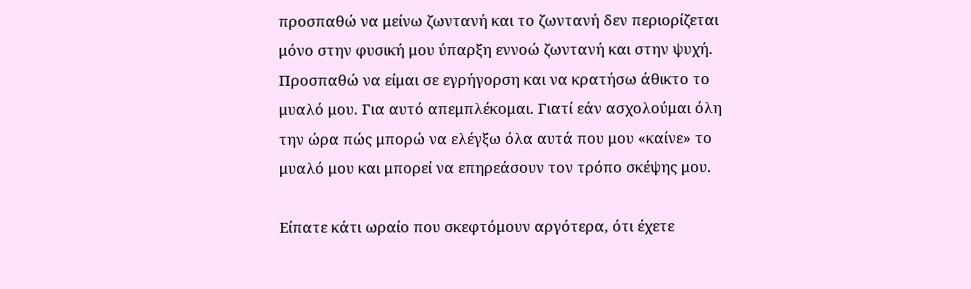προσπαθώ να μείνω ζωντανή και το ζωντανή δεν περιορίζεται μόνο στην φυσική μου ύπαρξη εννοώ ζωντανή και στην ψυχή. Προσπαθώ να είμαι σε εγρήγορση και να κρατήσω άθικτο το μυαλό μου. Για αυτό απεμπλέκομαι. Γιατί εάν ασχολούμαι όλη την ώρα πώς μπορώ να ελέγξω όλα αυτά που μου «καίνε» το μυαλό μου και μπορεί να επηρεάσουν τον τρόπο σκέψης μου.

Είπατε κάτι ωραίο που σκεφτόμουν αργότερα, ότι έχετε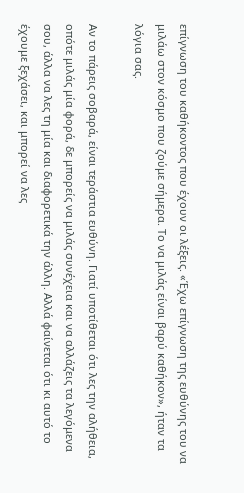επίγνωση του καθήκοντος που έχουν οι λέξεις. «Έχω επίγνωση της ευθύνης του να μιλάω στον κόσμο που ζούμε σήμερα. Το να μιλάς είναι βαρύ καθήκον», ήταν τα λόγια σας.

Αν το πάρεις σοβαρά, είναι τεράστια ευθύνη. Γιατί υποτίθεται ότι λες την αλήθεια, οπότε μιλάς μία φορά, δε μπορείς να μιλάς συνέχεια και να αλλάζεις τα λεγόμενα σου, άλλα να λες τη μία και διαφορετικά την άλλη. Αλλά φαίνεται ότι κι αυτό το έχουμε ξεχάσει, και μπορεί να λες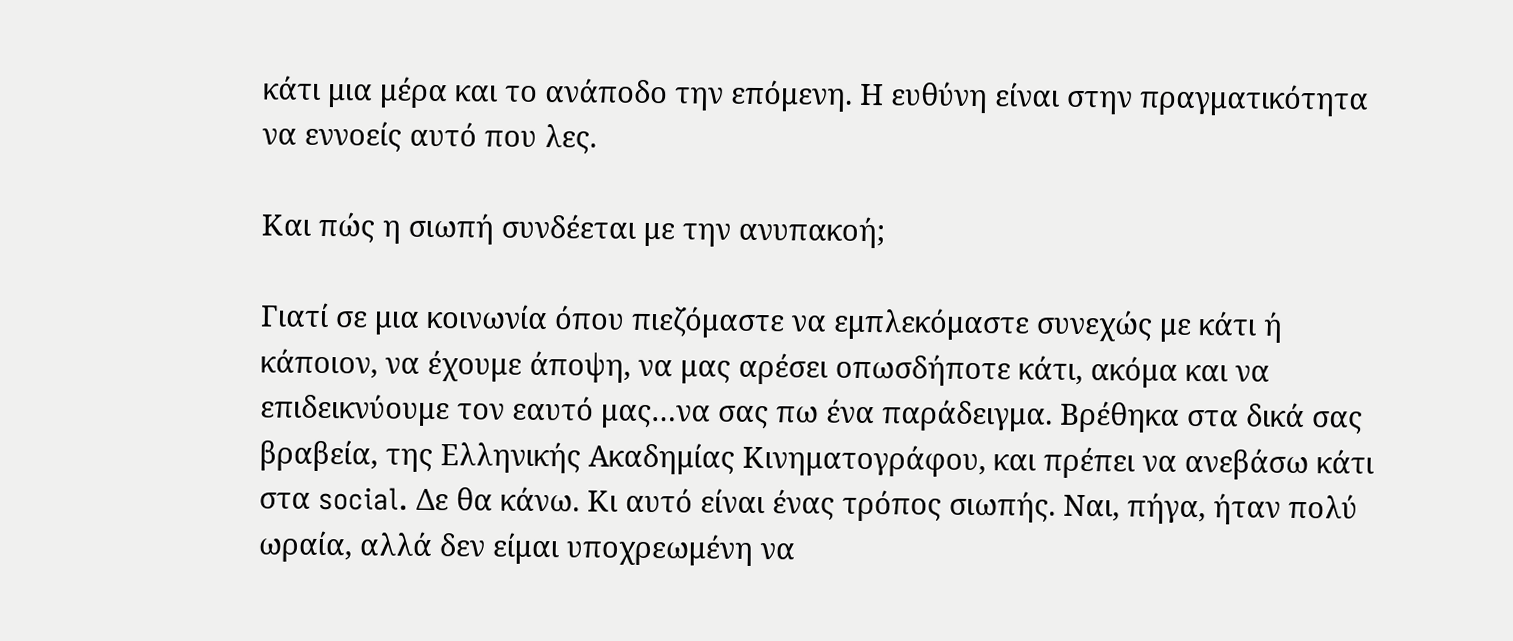κάτι μια μέρα και το ανάποδο την επόμενη. Η ευθύνη είναι στην πραγματικότητα να εννοείς αυτό που λες.

Και πώς η σιωπή συνδέεται με την ανυπακοή;

Γιατί σε μια κοινωνία όπου πιεζόμαστε να εμπλεκόμαστε συνεχώς με κάτι ή κάποιον, να έχουμε άποψη, να μας αρέσει οπωσδήποτε κάτι, ακόμα και να επιδεικνύουμε τον εαυτό μας…να σας πω ένα παράδειγμα. Βρέθηκα στα δικά σας βραβεία, της Ελληνικής Ακαδημίας Κινηματογράφου, και πρέπει να ανεβάσω κάτι στα social. Δε θα κάνω. Κι αυτό είναι ένας τρόπος σιωπής. Ναι, πήγα, ήταν πολύ ωραία, αλλά δεν είμαι υποχρεωμένη να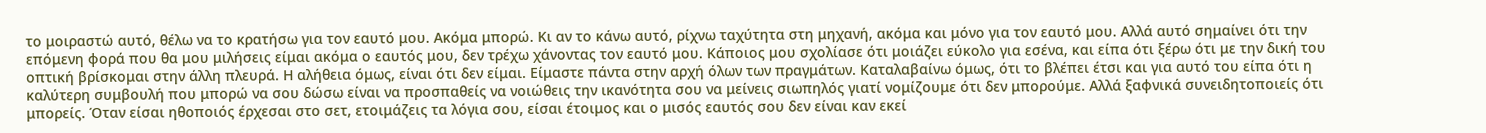το μοιραστώ αυτό, θέλω να το κρατήσω για τον εαυτό μου. Ακόμα μπορώ. Κι αν το κάνω αυτό, ρίχνω ταχύτητα στη μηχανή, ακόμα και μόνο για τον εαυτό μου. Αλλά αυτό σημαίνει ότι την επόμενη φορά που θα μου μιλήσεις είμαι ακόμα ο εαυτός μου, δεν τρέχω χάνοντας τον εαυτό μου. Κάποιος μου σχολίασε ότι μοιάζει εύκολο για εσένα, και είπα ότι ξέρω ότι με την δική του οπτική βρίσκομαι στην άλλη πλευρά. Η αλήθεια όμως, είναι ότι δεν είμαι. Είμαστε πάντα στην αρχή όλων των πραγμάτων. Καταλαβαίνω όμως, ότι το βλέπει έτσι και για αυτό του είπα ότι η καλύτερη συμβουλή που μπορώ να σου δώσω είναι να προσπαθείς να νοιώθεις την ικανότητα σου να μείνεις σιωπηλός γιατί νομίζουμε ότι δεν μπορούμε. Αλλά ξαφνικά συνειδητοποιείς ότι μπορείς. Όταν είσαι ηθοποιός έρχεσαι στο σετ, ετοιμάζεις τα λόγια σου, είσαι έτοιμος και ο μισός εαυτός σου δεν είναι καν εκεί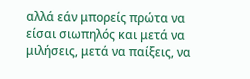αλλά εάν μπορείς πρώτα να είσαι σιωπηλός και μετά να μιλήσεις, μετά να παίξεις, να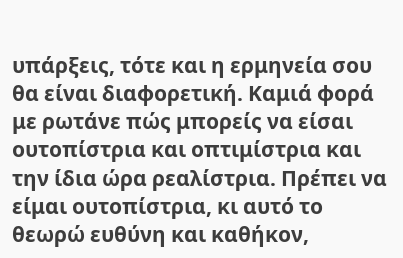υπάρξεις, τότε και η ερμηνεία σου θα είναι διαφορετική. Καμιά φορά με ρωτάνε πώς μπορείς να είσαι ουτοπίστρια και οπτιμίστρια και την ίδια ώρα ρεαλίστρια. Πρέπει να είμαι ουτοπίστρια, κι αυτό το θεωρώ ευθύνη και καθήκον,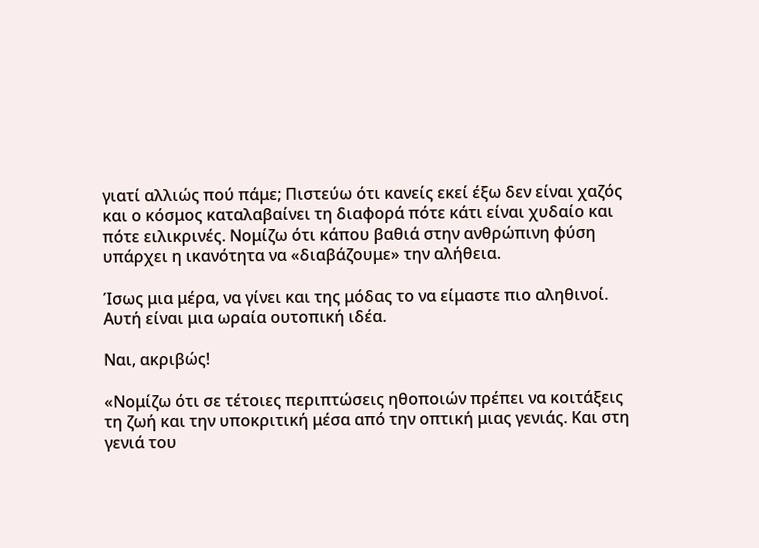γιατί αλλιώς πού πάμε; Πιστεύω ότι κανείς εκεί έξω δεν είναι χαζός και ο κόσμος καταλαβαίνει τη διαφορά πότε κάτι είναι χυδαίο και πότε ειλικρινές. Νομίζω ότι κάπου βαθιά στην ανθρώπινη φύση υπάρχει η ικανότητα να «διαβάζουμε» την αλήθεια.

Ίσως μια μέρα, να γίνει και της μόδας το να είμαστε πιο αληθινοί. Αυτή είναι μια ωραία ουτοπική ιδέα.

Ναι, ακριβώς!

«Νομίζω ότι σε τέτοιες περιπτώσεις ηθοποιών πρέπει να κοιτάξεις τη ζωή και την υποκριτική μέσα από την οπτική μιας γενιάς. Και στη γενιά του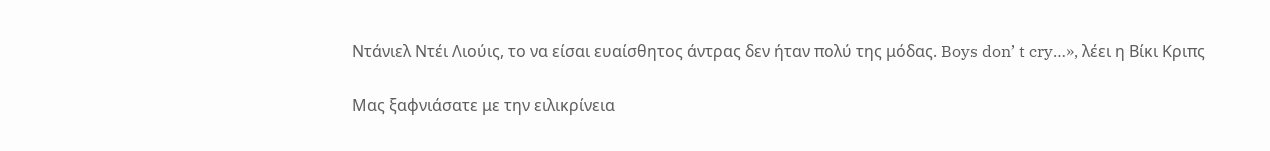Ντάνιελ Ντέι Λιούις, το να είσαι ευαίσθητος άντρας δεν ήταν πολύ της μόδας. Boys don’ t cry…», λέει η Βίκι Κριπς

Μας ξαφνιάσατε με την ειλικρίνεια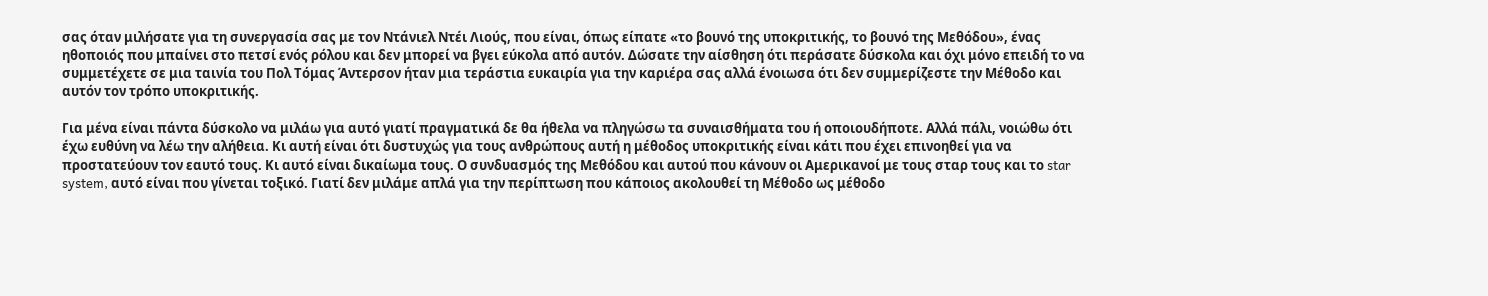σας όταν μιλήσατε για τη συνεργασία σας με τον Ντάνιελ Ντέι Λιούς, που είναι, όπως είπατε «το βουνό της υποκριτικής, το βουνό της Μεθόδου», ένας ηθοποιός που μπαίνει στο πετσί ενός ρόλου και δεν μπορεί να βγει εύκολα από αυτόν. Δώσατε την αίσθηση ότι περάσατε δύσκολα και όχι μόνο επειδή το να συμμετέχετε σε μια ταινία του Πολ Τόμας Άντερσον ήταν μια τεράστια ευκαιρία για την καριέρα σας αλλά ένοιωσα ότι δεν συμμερίζεστε την Μέθοδο και αυτόν τον τρόπο υποκριτικής.

Για μένα είναι πάντα δύσκολο να μιλάω για αυτό γιατί πραγματικά δε θα ήθελα να πληγώσω τα συναισθήματα του ή οποιουδήποτε. Αλλά πάλι, νοιώθω ότι έχω ευθύνη να λέω την αλήθεια. Κι αυτή είναι ότι δυστυχώς για τους ανθρώπους αυτή η μέθοδος υποκριτικής είναι κάτι που έχει επινοηθεί για να προστατεύουν τον εαυτό τους. Κι αυτό είναι δικαίωμα τους. Ο συνδυασμός της Μεθόδου και αυτού που κάνουν οι Αμερικανοί με τους σταρ τους και το star system, αυτό είναι που γίνεται τοξικό. Γιατί δεν μιλάμε απλά για την περίπτωση που κάποιος ακολουθεί τη Μέθοδο ως μέθοδο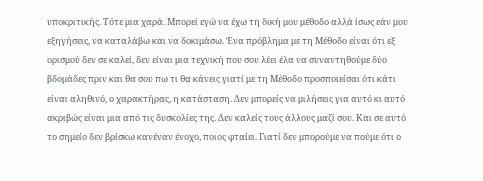υποκριτικής. Τότε μια χαρά. Μπορεί εγώ να έχω τη δική μου μέθοδο αλλά ίσως εάν μου εξηγήσεις, να καταλάβω και να δοκιμάσω. Ένα πρόβλημα με τη Μέθοδο είναι ότι εξ ορισμού δεν σε καλεί, δεν είναι μια τεχνική που σου λέει έλα να συναντηθούμε δύο βδομάδες πριν και θα σου πω τι θα κάνεις γιατί με τη Μέθοδο προσποιείσαι ότι κάτι είναι αληθινό, ο χαρακτήρας, η κατάσταση. Δεν μπορείς να μιλήσεις για αυτό κι αυτό ακριβώς είναι μια από τις δυσκολίες της. Δεν καλείς τους άλλους μαζί σου. Και σε αυτό το σημείο δεν βρίσκω κανέναν ένοχο, ποιος φταίει. Γιατί δεν μπορούμε να πούμε ότι ο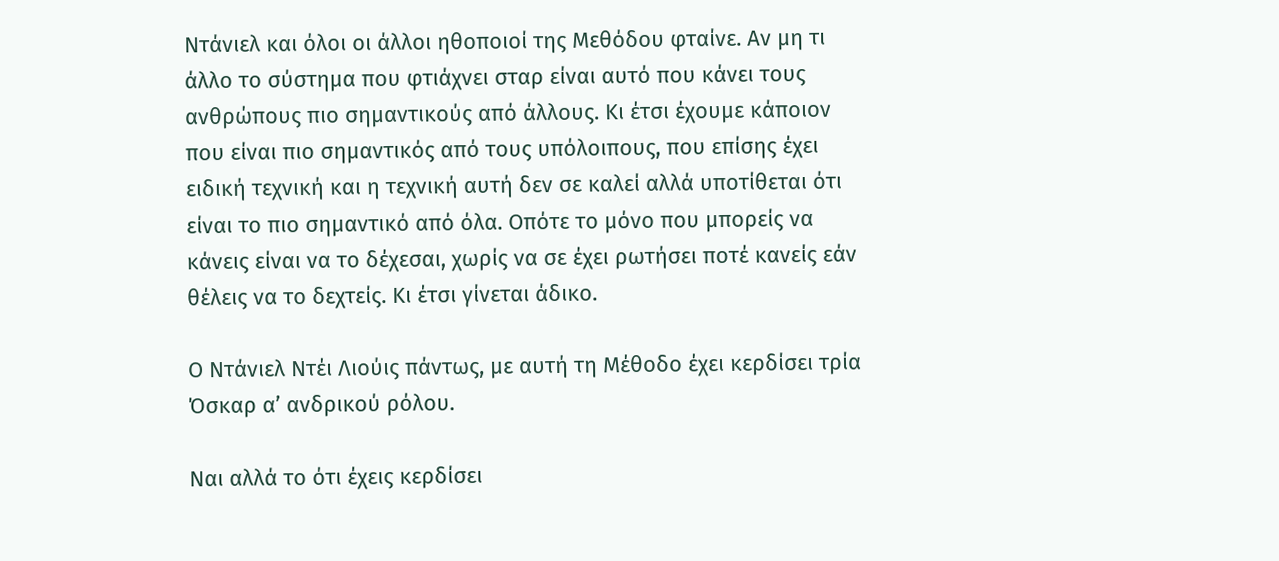Ντάνιελ και όλοι οι άλλοι ηθοποιοί της Μεθόδου φταίνε. Αν μη τι άλλο το σύστημα που φτιάχνει σταρ είναι αυτό που κάνει τους ανθρώπους πιο σημαντικούς από άλλους. Κι έτσι έχουμε κάποιον που είναι πιο σημαντικός από τους υπόλοιπους, που επίσης έχει ειδική τεχνική και η τεχνική αυτή δεν σε καλεί αλλά υποτίθεται ότι είναι το πιο σημαντικό από όλα. Οπότε το μόνο που μπορείς να κάνεις είναι να το δέχεσαι, χωρίς να σε έχει ρωτήσει ποτέ κανείς εάν θέλεις να το δεχτείς. Κι έτσι γίνεται άδικο.

Ο Ντάνιελ Ντέι Λιούις πάντως, με αυτή τη Μέθοδο έχει κερδίσει τρία Όσκαρ α’ ανδρικού ρόλου.

Ναι αλλά το ότι έχεις κερδίσει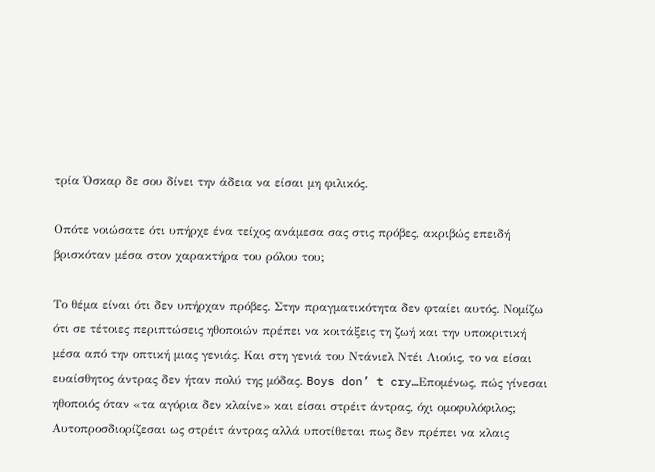τρία Όσκαρ δε σου δίνει την άδεια να είσαι μη φιλικός.

Οπότε νοιώσατε ότι υπήρχε ένα τείχος ανάμεσα σας στις πρόβες, ακριβώς επειδή βρισκόταν μέσα στον χαρακτήρα του ρόλου του;

Το θέμα είναι ότι δεν υπήρχαν πρόβες. Στην πραγματικότητα δεν φταίει αυτός. Νομίζω ότι σε τέτοιες περιπτώσεις ηθοποιών πρέπει να κοιτάξεις τη ζωή και την υποκριτική μέσα από την οπτική μιας γενιάς. Και στη γενιά του Ντάνιελ Ντέι Λιούις, το να είσαι ευαίσθητος άντρας δεν ήταν πολύ της μόδας. Boys don’ t cry…Επομένως, πώς γίνεσαι ηθοποιός όταν «τα αγόρια δεν κλαίνε» και είσαι στρέιτ άντρας, όχι ομοφυλόφιλος; Αυτοπροσδιορίζεσαι ως στρέιτ άντρας αλλά υποτίθεται πως δεν πρέπει να κλαις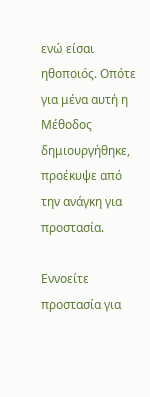ενώ είσαι ηθοποιός. Οπότε για μένα αυτή η Μέθοδος δημιουργήθηκε, προέκυψε από την ανάγκη για προστασία.

Εννοείτε προστασία για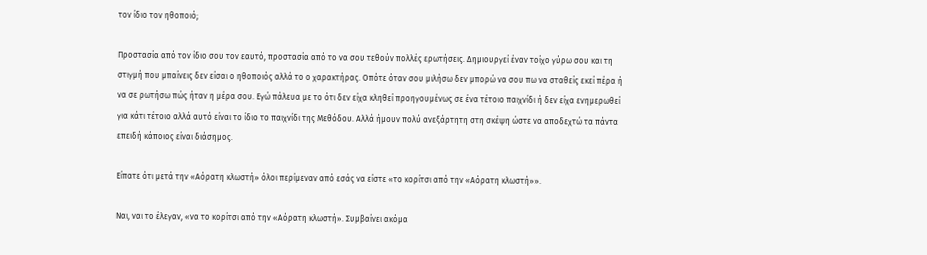τον ίδιο τον ηθοποιό;

Προστασία από τον ίδιο σου τον εαυτό, προστασία από το να σου τεθούν πολλές ερωτήσεις. Δημιουργεί έναν τοίχο γύρω σου και τη στιγμή που μπαίνεις δεν είσαι ο ηθοποιός αλλά το ο χαρακτήρας. Οπότε όταν σου μιλήσω δεν μπορώ να σου πω να σταθείς εκεί πέρα ή να σε ρωτήσω πώς ήταν η μέρα σου. Εγώ πάλευα με το ότι δεν είχα κληθεί προηγουμένως σε ένα τέτοιο παιχνίδι ή δεν είχα ενημερωθεί για κάτι τέτοιο αλλά αυτό είναι το ίδιο το παιχνίδι της Μεθόδου. Αλλά ήμουν πολύ ανεξάρτητη στη σκέψη ώστε να αποδεχτώ τα πάντα επειδή κάποιος είναι διάσημος.

Είπατε ότι μετά την «Αόρατη κλωστή» όλοι περίμεναν από εσάς να είστε «το κορίτσι από την «Αόρατη κλωστή»».

Ναι, ναι το έλεγαν, «να το κορίτσι από την «Αόρατη κλωστή». Συμβαίνει ακόμα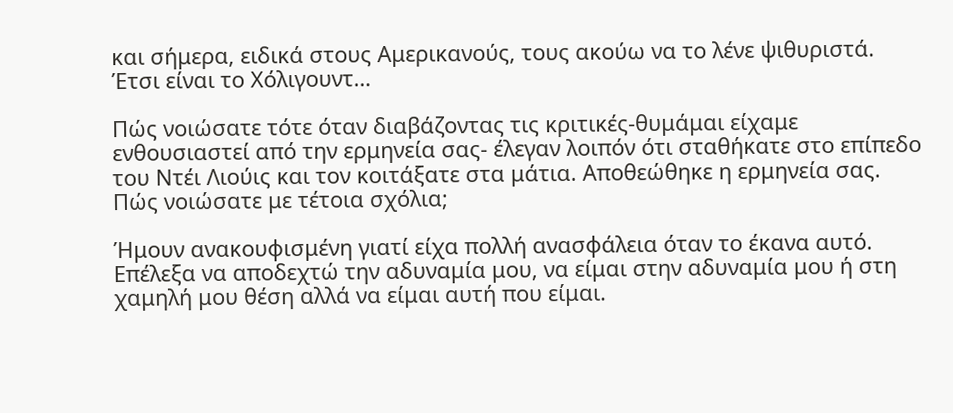και σήμερα, ειδικά στους Αμερικανούς, τους ακούω να το λένε ψιθυριστά. Έτσι είναι το Χόλιγουντ…

Πώς νοιώσατε τότε όταν διαβάζοντας τις κριτικές-θυμάμαι είχαμε ενθουσιαστεί από την ερμηνεία σας- έλεγαν λοιπόν ότι σταθήκατε στο επίπεδο του Ντέι Λιούις και τον κοιτάξατε στα μάτια. Αποθεώθηκε η ερμηνεία σας. Πώς νοιώσατε με τέτοια σχόλια;

Ήμουν ανακουφισμένη γιατί είχα πολλή ανασφάλεια όταν το έκανα αυτό. Επέλεξα να αποδεχτώ την αδυναμία μου, να είμαι στην αδυναμία μου ή στη χαμηλή μου θέση αλλά να είμαι αυτή που είμαι.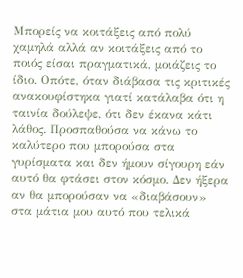Μπορείς να κοιτάξεις από πολύ χαμηλά αλλά αν κοιτάξεις από το ποιός είσαι πραγματικά, μοιάζεις το ίδιο. Οπότε, όταν διάβασα τις κριτικές ανακουφίστηκα γιατί κατάλαβα ότι η ταινία δούλεψε, ότι δεν έκανα κάτι λάθος. Προσπαθούσα να κάνω το καλύτερο που μπορούσα στα γυρίσματα και δεν ήμουν σίγουρη εάν αυτό θα φτάσει στον κόσμο. Δεν ήξερα αν θα μπορούσαν να «διαβάσουν» στα μάτια μου αυτό που τελικά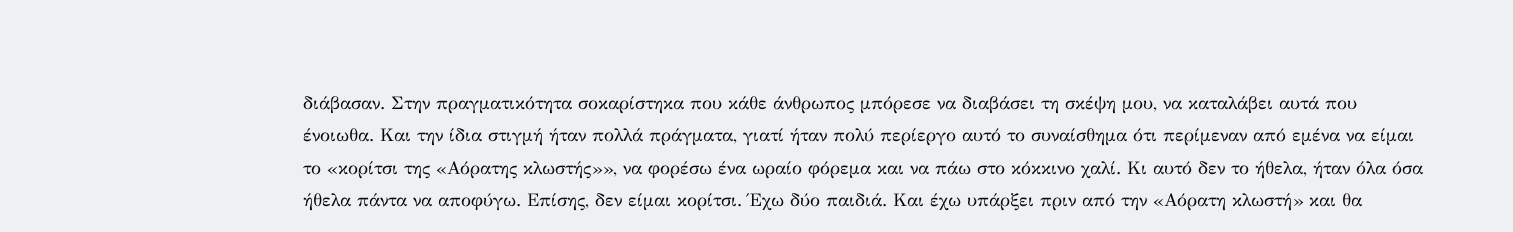διάβασαν. Στην πραγματικότητα σοκαρίστηκα που κάθε άνθρωπος μπόρεσε να διαβάσει τη σκέψη μου, να καταλάβει αυτά που ένοιωθα. Και την ίδια στιγμή ήταν πολλά πράγματα, γιατί ήταν πολύ περίεργο αυτό το συναίσθημα ότι περίμεναν από εμένα να είμαι το «κορίτσι της «Αόρατης κλωστής»», να φορέσω ένα ωραίο φόρεμα και να πάω στο κόκκινο χαλί. Κι αυτό δεν το ήθελα, ήταν όλα όσα ήθελα πάντα να αποφύγω. Επίσης, δεν είμαι κορίτσι. Έχω δύο παιδιά. Και έχω υπάρξει πριν από την «Αόρατη κλωστή» και θα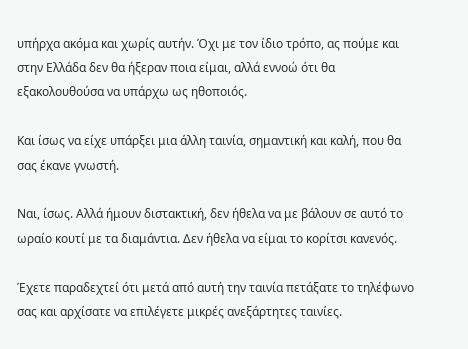υπήρχα ακόμα και χωρίς αυτήν. Όχι με τον ίδιο τρόπο, ας πούμε και στην Ελλάδα δεν θα ήξεραν ποια είμαι, αλλά εννοώ ότι θα εξακολουθούσα να υπάρχω ως ηθοποιός.

Και ίσως να είχε υπάρξει μια άλλη ταινία, σημαντική και καλή, που θα σας έκανε γνωστή.

Ναι, ίσως. Αλλά ήμουν διστακτική, δεν ήθελα να με βάλουν σε αυτό το ωραίο κουτί με τα διαμάντια. Δεν ήθελα να είμαι το κορίτσι κανενός.

Έχετε παραδεχτεί ότι μετά από αυτή την ταινία πετάξατε το τηλέφωνο σας και αρχίσατε να επιλέγετε μικρές ανεξάρτητες ταινίες.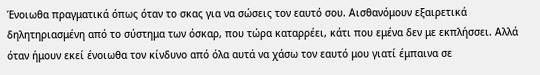Ένοιωθα πραγματικά όπως όταν το σκας για να σώσεις τον εαυτό σου. Αισθανόμουν εξαιρετικά δηλητηριασμένη από το σύστημα των όσκαρ, που τώρα καταρρέει, κάτι που εμένα δεν με εκπλήσσει. Αλλά όταν ήμουν εκεί ένοιωθα τον κίνδυνο από όλα αυτά να χάσω τον εαυτό μου γιατί έμπαινα σε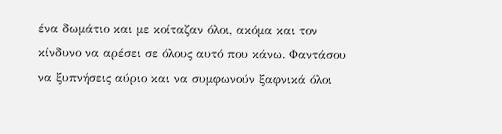ένα δωμάτιο και με κοίταζαν όλοι, ακόμα και τον κίνδυνο να αρέσει σε όλους αυτό που κάνω. Φαντάσου να ξυπνήσεις αύριο και να συμφωνούν ξαφνικά όλοι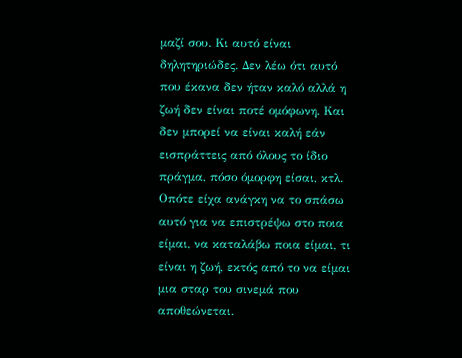μαζί σου. Κι αυτό είναι δηλητηριώδες. Δεν λέω ότι αυτό που έκανα δεν ήταν καλό αλλά η ζωή δεν είναι ποτέ ομόφωνη. Και δεν μπορεί να είναι καλή εάν εισπράττεις από όλους το ίδιο πράγμα, πόσο όμορφη είσαι, κτλ. Οπότε είχα ανάγκη να το σπάσω αυτό για να επιστρέψω στο ποια είμαι, να καταλάβω ποια είμαι, τι είναι η ζωή, εκτός από το να είμαι μια σταρ του σινεμά που αποθεώνεται.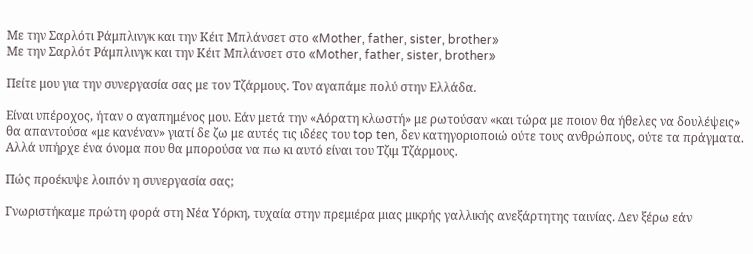Με την Σαρλότι Ράμπλινγκ και την Κέιτ Μπλάνσετ στο «Mother, father, sister, brother»
Με την Σαρλότ Ράμπλινγκ και την Κέιτ Μπλάνσετ στο «Mother, father, sister, brother»

Πείτε μου για την συνεργασία σας με τον Τζάρμους. Τον αγαπάμε πολύ στην Ελλάδα.

Είναι υπέροχος, ήταν ο αγαπημένος μου. Εάν μετά την «Αόρατη κλωστή» με ρωτούσαν «και τώρα με ποιον θα ήθελες να δουλέψεις» θα απαντούσα «με κανέναν» γιατί δε ζω με αυτές τις ιδέες του top ten, δεν κατηγοριοποιώ ούτε τους ανθρώπους, ούτε τα πράγματα. Αλλά υπήρχε ένα όνομα που θα μπορούσα να πω κι αυτό είναι του Τζιμ Τζάρμους.

Πώς προέκυψε λοιπόν η συνεργασία σας;

Γνωριστήκαμε πρώτη φορά στη Νέα Υόρκη, τυχαία στην πρεμιέρα μιας μικρής γαλλικής ανεξάρτητης ταινίας. Δεν ξέρω εάν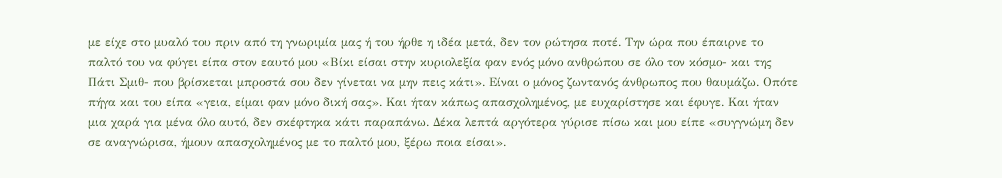με είχε στο μυαλό του πριν από τη γνωριμία μας ή του ήρθε η ιδέα μετά, δεν τον ρώτησα ποτέ. Την ώρα που έπαιρνε το παλτό του να φύγει είπα στον εαυτό μου «Βίκι είσαι στην κυριολεξία φαν ενός μόνο ανθρώπου σε όλο τον κόσμο- και της Πάτι Σμιθ- που βρίσκεται μπροστά σου δεν γίνεται να μην πεις κάτι». Είναι ο μόνος ζωντανός άνθρωπος που θαυμάζω. Οπότε πήγα και του είπα «γεια, είμαι φαν μόνο δική σας». Και ήταν κάπως απασχολημένος, με ευχαρίστησε και έφυγε. Και ήταν μια χαρά για μένα όλο αυτό, δεν σκέφτηκα κάτι παραπάνω. Δέκα λεπτά αργότερα γύρισε πίσω και μου είπε «συγγνώμη δεν σε αναγνώρισα, ήμουν απασχολημένος με το παλτό μου, ξέρω ποια είσαι».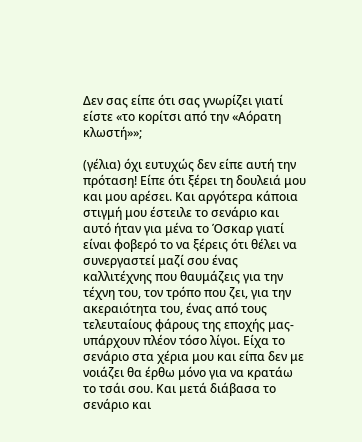Δεν σας είπε ότι σας γνωρίζει γιατί είστε «το κορίτσι από την «Αόρατη κλωστή»»;

(γέλια) όχι ευτυχώς δεν είπε αυτή την πρόταση! Είπε ότι ξέρει τη δουλειά μου και μου αρέσει. Και αργότερα κάποια στιγμή μου έστειλε το σενάριο και αυτό ήταν για μένα το Όσκαρ γιατί είναι φοβερό το να ξέρεις ότι θέλει να συνεργαστεί μαζί σου ένας καλλιτέχνης που θαυμάζεις για την τέχνη του, τον τρόπο που ζει, για την ακεραιότητα του, ένας από τους τελευταίους φάρους της εποχής μας-υπάρχουν πλέον τόσο λίγοι. Είχα το σενάριο στα χέρια μου και είπα δεν με νοιάζει θα έρθω μόνο για να κρατάω το τσάι σου. Και μετά διάβασα το σενάριο και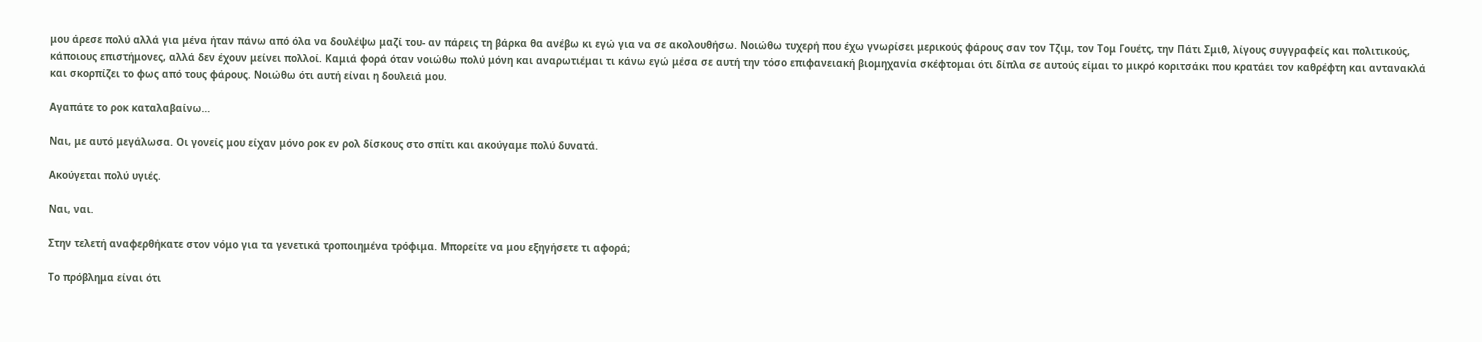μου άρεσε πολύ αλλά για μένα ήταν πάνω από όλα να δουλέψω μαζί του- αν πάρεις τη βάρκα θα ανέβω κι εγώ για να σε ακολουθήσω. Νοιώθω τυχερή που έχω γνωρίσει μερικούς φάρους σαν τον Τζιμ, τον Τομ Γουέτς, την Πάτι Σμιθ, λίγους συγγραφείς και πολιτικούς, κάποιους επιστήμονες, αλλά δεν έχουν μείνει πολλοί. Καμιά φορά όταν νοιώθω πολύ μόνη και αναρωτιέμαι τι κάνω εγώ μέσα σε αυτή την τόσο επιφανειακή βιομηχανία σκέφτομαι ότι δίπλα σε αυτούς είμαι το μικρό κοριτσάκι που κρατάει τον καθρέφτη και αντανακλά και σκορπίζει το φως από τους φάρους. Νοιώθω ότι αυτή είναι η δουλειά μου.

Αγαπάτε το ροκ καταλαβαίνω…

Ναι, με αυτό μεγάλωσα. Οι γονείς μου είχαν μόνο ροκ εν ρολ δίσκους στο σπίτι και ακούγαμε πολύ δυνατά.

Ακούγεται πολύ υγιές.

Ναι, ναι.

Στην τελετή αναφερθήκατε στον νόμο για τα γενετικά τροποιημένα τρόφιμα. Μπορείτε να μου εξηγήσετε τι αφορά;

Το πρόβλημα είναι ότι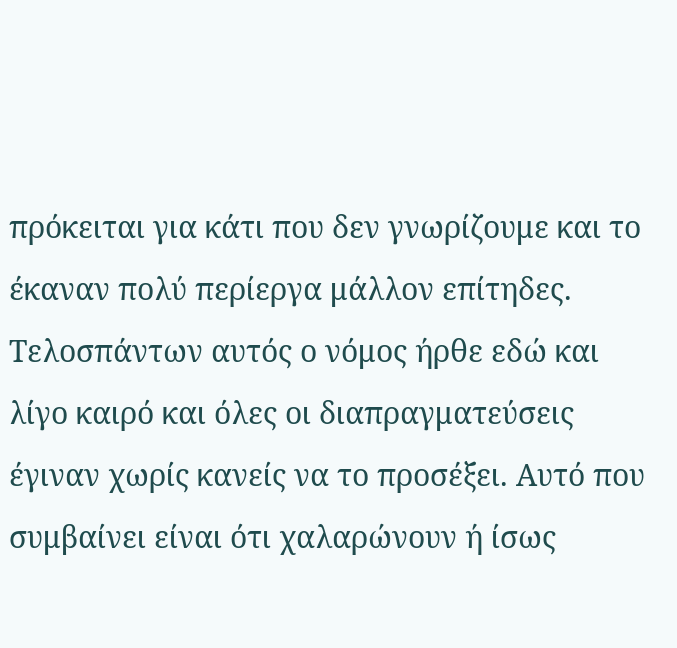πρόκειται για κάτι που δεν γνωρίζουμε και το έκαναν πολύ περίεργα μάλλον επίτηδες. Τελοσπάντων αυτός ο νόμος ήρθε εδώ και λίγο καιρό και όλες οι διαπραγματεύσεις έγιναν χωρίς κανείς να το προσέξει. Αυτό που συμβαίνει είναι ότι χαλαρώνουν ή ίσως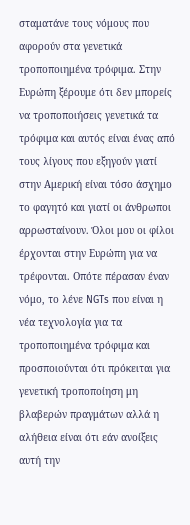σταματάνε τους νόμους που αφορούν στα γενετικά τροποποιημένα τρόφιμα. Στην Ευρώπη ξέρουμε ότι δεν μπορείς να τροποποιήσεις γενετικά τα τρόφιμα και αυτός είναι ένας από τους λίγους που εξηγούν γιατί στην Αμερική είναι τόσο άσχημο το φαγητό και γιατί οι άνθρωποι αρρωσταίνουν. Όλοι μου οι φίλοι έρχονται στην Ευρώπη για να τρέφονται. Οπότε πέρασαν έναν νόμο, το λένε NGTs που είναι η νέα τεχνολογία για τα τροποποιημένα τρόφιμα και προσποιούνται ότι πρόκειται για γενετική τροποποίηση μη βλαβερών πραγμάτων αλλά η αλήθεια είναι ότι εάν ανοίξεις αυτή την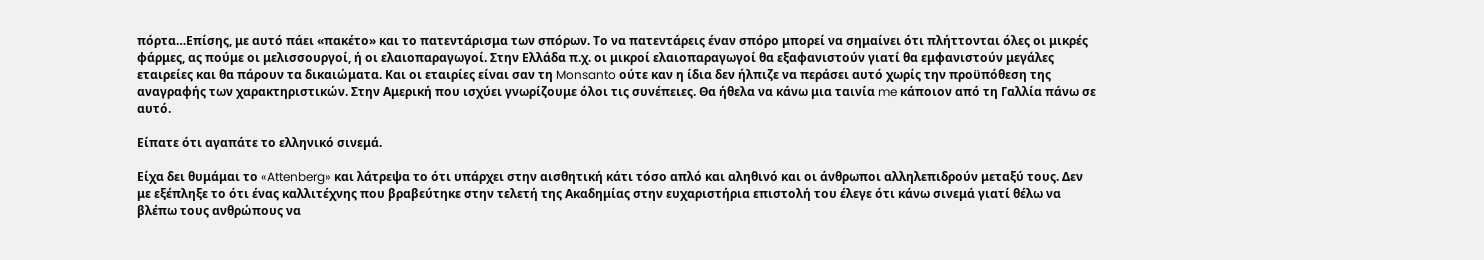πόρτα…Επίσης, με αυτό πάει «πακέτο» και το πατεντάρισμα των σπόρων. Το να πατεντάρεις έναν σπόρο μπορεί να σημαίνει ότι πλήττονται όλες οι μικρές φάρμες, ας πούμε οι μελισσουργοί, ή οι ελαιοπαραγωγοί. Στην Ελλάδα π.χ. οι μικροί ελαιοπαραγωγοί θα εξαφανιστούν γιατί θα εμφανιστούν μεγάλες εταιρείες και θα πάρουν τα δικαιώματα. Και οι εταιρίες είναι σαν τη Monsanto ούτε καν η ίδια δεν ήλπιζε να περάσει αυτό χωρίς την προϋπόθεση της αναγραφής των χαρακτηριστικών. Στην Αμερική που ισχύει γνωρίζουμε όλοι τις συνέπειες. Θα ήθελα να κάνω μια ταινία me κάποιον από τη Γαλλία πάνω σε αυτό.

Είπατε ότι αγαπάτε το ελληνικό σινεμά.

Είχα δει θυμάμαι το «Attenberg» και λάτρεψα το ότι υπάρχει στην αισθητική κάτι τόσο απλό και αληθινό και οι άνθρωποι αλληλεπιδρούν μεταξύ τους. Δεν με εξέπληξε το ότι ένας καλλιτέχνης που βραβεύτηκε στην τελετή της Ακαδημίας στην ευχαριστήρια επιστολή του έλεγε ότι κάνω σινεμά γιατί θέλω να βλέπω τους ανθρώπους να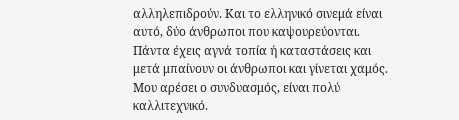αλληλεπιδρούν. Και το ελληνικό σινεμά είναι αυτό, δύο άνθρωποι που καψουρεύονται. Πάντα έχεις αγνά τοπία ή καταστάσεις και μετά μπαίνουν οι άνθρωποι και γίνεται χαμός. Μου αρέσει ο συνδυασμός, είναι πολύ καλλιτεχνικό.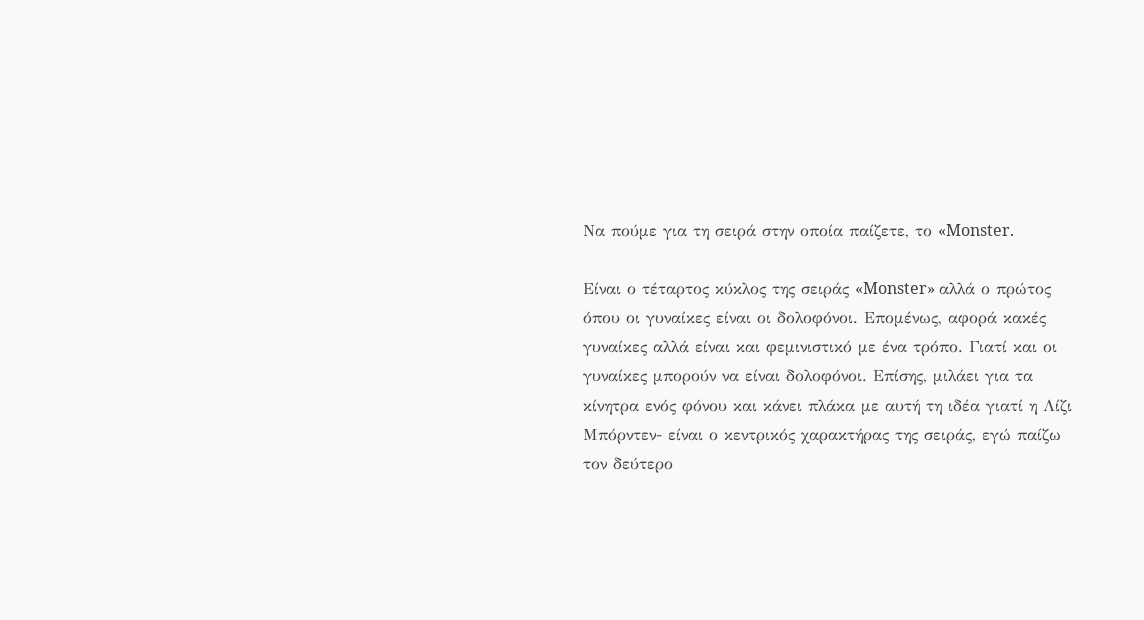Να πούμε για τη σειρά στην οποία παίζετε, το «Monster.

Είναι ο τέταρτος κύκλος της σειράς «Monster» αλλά ο πρώτος όπου οι γυναίκες είναι οι δολοφόνοι. Επομένως, αφορά κακές γυναίκες αλλά είναι και φεμινιστικό με ένα τρόπο. Γιατί και οι γυναίκες μπορούν να είναι δολοφόνοι. Επίσης, μιλάει για τα κίνητρα ενός φόνου και κάνει πλάκα με αυτή τη ιδέα γιατί η Λίζι Μπόρντεν- είναι ο κεντρικός χαρακτήρας της σειράς, εγώ παίζω τον δεύτερο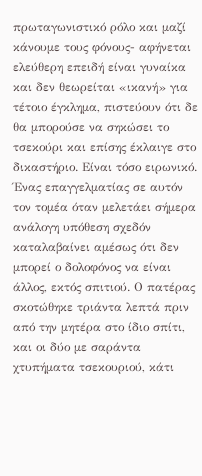πρωταγωνιστικό ρόλο και μαζί κάνουμε τους φόνους- αφήνεται ελεύθερη επειδή είναι γυναίκα και δεν θεωρείται «ικανή» για τέτοιο έγκλημα, πιστεύουν ότι δε θα μπορούσε να σηκώσει το τσεκούρι και επίσης έκλαιγε στο δικαστήριο. Είναι τόσο ειρωνικό. Ένας επαγγελματίας σε αυτόν τον τομέα όταν μελετάει σήμερα ανάλογη υπόθεση σχεδόν καταλαβαίνει αμέσως ότι δεν μπορεί ο δολοφόνος να είναι άλλος, εκτός σπιτιού. Ο πατέρας σκοτώθηκε τριάντα λεπτά πριν από την μητέρα στο ίδιο σπίτι, και οι δύο με σαράντα χτυπήματα τσεκουριού, κάτι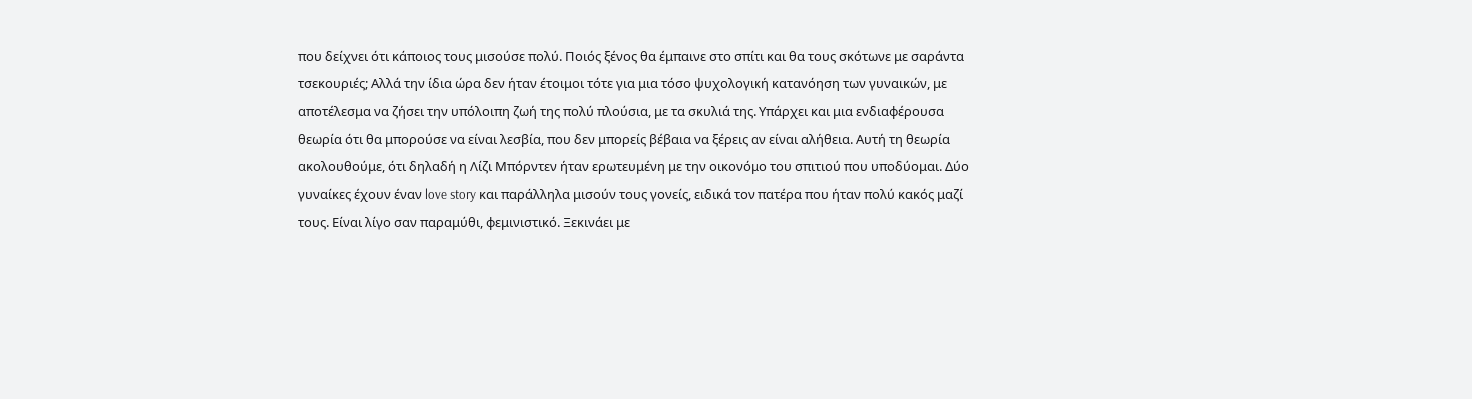που δείχνει ότι κάποιος τους μισούσε πολύ. Ποιός ξένος θα έμπαινε στο σπίτι και θα τους σκότωνε με σαράντα τσεκουριές; Αλλά την ίδια ώρα δεν ήταν έτοιμοι τότε για μια τόσο ψυχολογική κατανόηση των γυναικών, με αποτέλεσμα να ζήσει την υπόλοιπη ζωή της πολύ πλούσια, με τα σκυλιά της. Υπάρχει και μια ενδιαφέρουσα θεωρία ότι θα μπορούσε να είναι λεσβία, που δεν μπορείς βέβαια να ξέρεις αν είναι αλήθεια. Αυτή τη θεωρία ακολουθούμε, ότι δηλαδή η Λίζι Μπόρντεν ήταν ερωτευμένη με την οικονόμο του σπιτιού που υποδύομαι. Δύο γυναίκες έχουν έναν love story και παράλληλα μισούν τους γονείς, ειδικά τον πατέρα που ήταν πολύ κακός μαζί τους. Είναι λίγο σαν παραμύθι, φεμινιστικό. Ξεκινάει με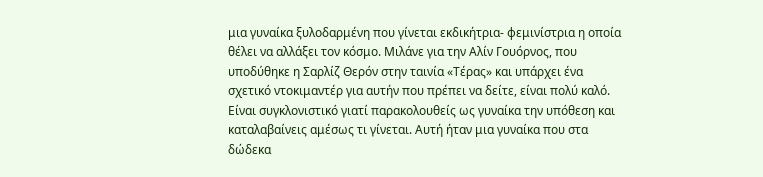μια γυναίκα ξυλοδαρμένη που γίνεται εκδικήτρια- φεμινίστρια η οποία θέλει να αλλάξει τον κόσμο. Μιλάνε για την Αλίν Γουόρνος, που υποδύθηκε η Σαρλίζ Θερόν στην ταινία «Τέρας» και υπάρχει ένα σχετικό ντοκιμαντέρ για αυτήν που πρέπει να δείτε, είναι πολύ καλό. Είναι συγκλονιστικό γιατί παρακολουθείς ως γυναίκα την υπόθεση και καταλαβαίνεις αμέσως τι γίνεται. Αυτή ήταν μια γυναίκα που στα δώδεκα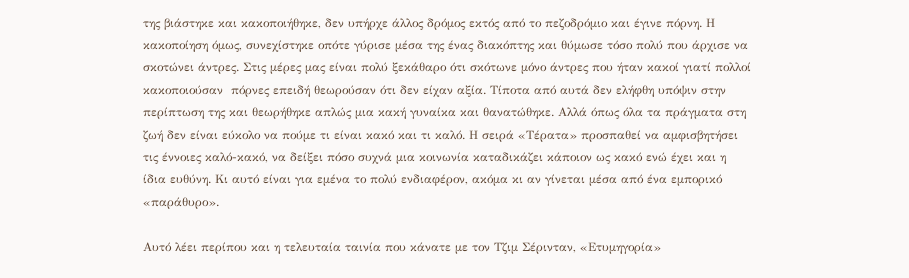της βιάστηκε και κακοποιήθηκε, δεν υπήρχε άλλος δρόμος εκτός από το πεζοδρόμιο και έγινε πόρνη. Η κακοποίηση όμως, συνεχίστηκε οπότε γύρισε μέσα της ένας διακόπτης και θύμωσε τόσο πολύ που άρχισε να σκοτώνει άντρες. Στις μέρες μας είναι πολύ ξεκάθαρο ότι σκότωνε μόνο άντρες που ήταν κακοί γιατί πολλοί κακοποιούσαν  πόρνες επειδή θεωρούσαν ότι δεν είχαν αξία. Τίποτα από αυτά δεν ελήφθη υπόψιν στην περίπτωση της και θεωρήθηκε απλώς μια κακή γυναίκα και θανατώθηκε. Αλλά όπως όλα τα πράγματα στη ζωή δεν είναι εύκολο να πούμε τι είναι κακό και τι καλό. Η σειρά «Τέρατα» προσπαθεί να αμφισβητήσει τις έννοιες καλό-κακό, να δείξει πόσο συχνά μια κοινωνία καταδικάζει κάποιον ως κακό ενώ έχει και η ίδια ευθύνη. Κι αυτό είναι για εμένα το πολύ ενδιαφέρον, ακόμα κι αν γίνεται μέσα από ένα εμπορικό «παράθυρο».

Αυτό λέει περίπου και η τελευταία ταινία που κάνατε με τον Τζιμ Σέρινταν, «Ετυμηγορία»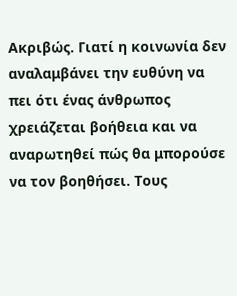Ακριβώς. Γιατί η κοινωνία δεν αναλαμβάνει την ευθύνη να πει ότι ένας άνθρωπος χρειάζεται βοήθεια και να αναρωτηθεί πώς θα μπορούσε να τον βοηθήσει. Τους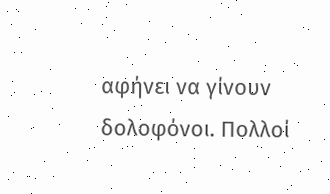αφήνει να γίνουν δολοφόνοι. Πολλοί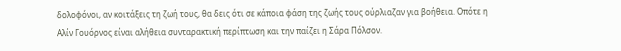δολοφόνοι, αν κοιτάξεις τη ζωή τους, θα δεις ότι σε κάποια φάση της ζωής τους ούρλιαζαν για βοήθεια. Οπότε η Αλίν Γουόρνος είναι αλήθεια συνταρακτική περίπτωση και την παίζει η Σάρα Πόλσον.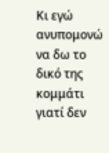Κι εγώ ανυπομονώ να δω το δικό της κομμάτι γιατί δεν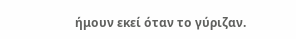ήμουν εκεί όταν το γύριζαν.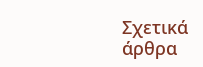Σχετικά άρθρα